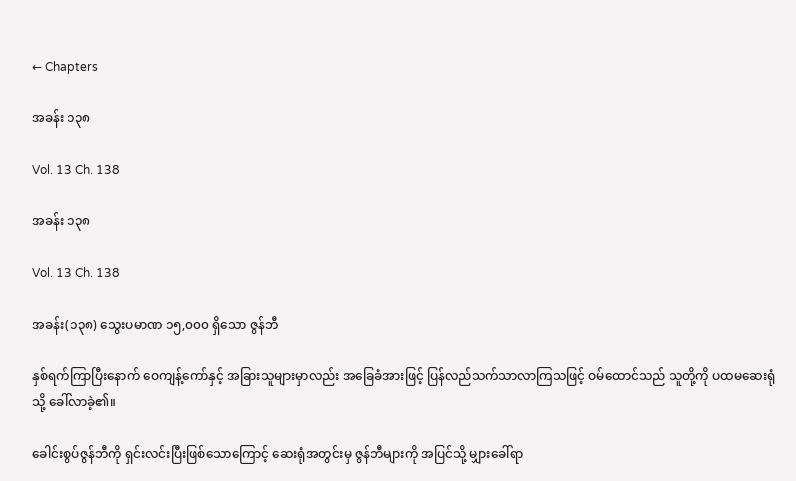← Chapters

အခန်း ၁၃၈

Vol. 13 Ch. 138

အခန်း ၁၃၈

Vol. 13 Ch. 138

အခန်း(၁၃၈) သွေးပမာဏ ၁၅,၀၀၀ ရှိသော ဇွန်ဘီ

နှစ်ရက်ကြာပြီးနောက် ဝေကျန့်ကော်နှင့် အခြားသူများမှာလည်း အခြေခံအားဖြင့် ပြန်လည်သက်သာလာကြသဖြင့် ဝမ်ထောင်သည် သူတို့ကို ပထမဆေးရုံသို့ ခေါ်လာခဲ့၏။

ခေါင်းစွပ်ဇွန်ဘီကို ရှင်းလင်းပြီးဖြစ်သောကြောင့် ဆေးရုံအတွင်းမှ ဇွန်ဘီများကို အပြင်သို့ မျှားခေါ်ရာ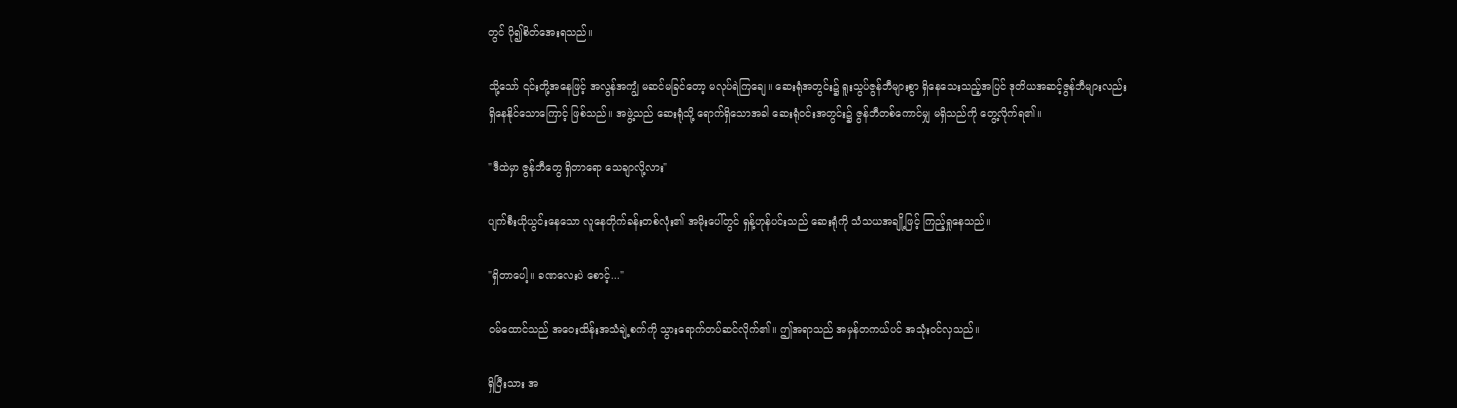တွင် ပို၍စိတ်အေးရသည်။

သို့သော် ၎င်းတို့အနေဖြင့် အလွန်အကျွံ မဆင်မခြင်တော့ မလုပ်ရဲကြချေ။ ဆေးရုံအတွင်း၌ ရူးသွပ်ဇွန်ဘီများစွာ ရှိနေသေးသည့်အပြင် ဒုတိယအဆင့်ဇွန်ဘီများလည်း ရှိနေနိုင်သောကြောင့် ဖြစ်သည်။ အဖွဲ့သည် ဆေးရုံသို့ ရောက်ရှိသောအခါ ဆေးရုံဝင်းအတွင်း၌ ဇွန်ဘီတစ်ကောင်မျှ မရှိသည်ကို တွေ့လိုက်ရ၏။

"ဒီထဲမှာ ဇွန်ဘီတွေ ရှိတာရော သေချာလို့လား"

ပျက်စီးယိုယွင်းနေသော လူနေတိုက်ခန်းတစ်လုံး၏ အမိုးပေါ်တွင် ရှန့်ဟုန်ပင်းသည် ဆေးရုံကို သံသယအချို့ဖြင့် ကြည့်ရှုနေသည်။

"ရှိတာပေါ့။ ခဏလေးပဲ စောင့်..."

ဝမ်ထောင်သည် အဝေးထိန်းအသံချဲ့စက်ကို သွားရောက်တပ်ဆင်လိုက်၏။ ဤအရာသည် အမှန်တကယ်ပင် အသုံးဝင်လှသည်။

ရှိပြီးသား အ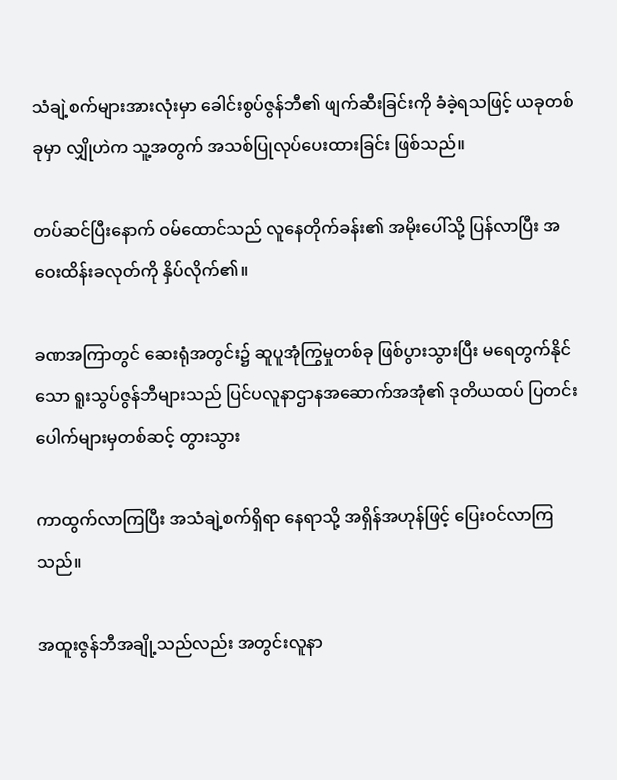သံချဲ့စက်များအားလုံးမှာ ခေါင်းစွပ်ဇွန်ဘီ၏ ဖျက်ဆီးခြင်းကို ခံခဲ့ရသဖြင့် ယခုတစ်ခုမှာ လျှိုဟဲက သူ့အတွက် အသစ်ပြုလုပ်ပေးထားခြင်း ဖြစ်သည်။

တပ်ဆင်ပြီးနောက် ဝမ်ထောင်သည် လူနေတိုက်ခန်း၏ အမိုးပေါ်သို့ ပြန်လာပြီး အဝေးထိန်းခလုတ်ကို နှိပ်လိုက်၏။

ခဏအကြာတွင် ဆေးရုံအတွင်း၌ ဆူပူအုံကြွမှုတစ်ခု ဖြစ်ပွားသွားပြီး မရေတွက်နိုင်သော ရူးသွပ်ဇွန်ဘီများသည် ပြင်ပလူနာဌာနအဆောက်အအုံ၏ ဒုတိယထပ် ပြတင်းပေါက်များမှတစ်ဆင့် တွားသွား

ကာထွက်လာကြပြီး အသံချဲ့စက်ရှိရာ နေရာသို့ အရှိန်အဟုန်ဖြင့် ပြေးဝင်လာကြသည်။

အထူးဇွန်ဘီအချို့သည်လည်း အတွင်းလူနာ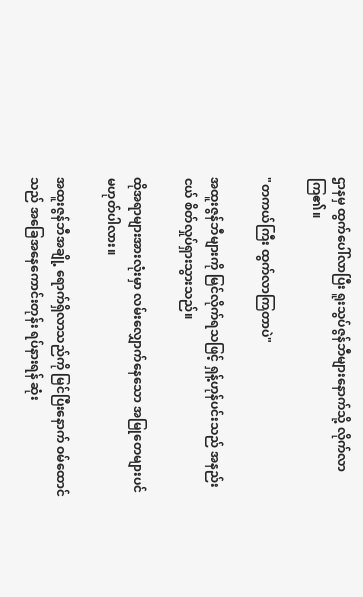ဌာနမှ ထွက်ပေါ်လာပြီး ရူးသွပ်ဇွန်ဘီများနောက်သို့ လိုက်လာကြ၏။

"တကယ်ကြီး ထွက်လာကြတာပဲ"

အထူးဇွန်ဘီများကို မြင်လိုက်ရသဖြင့် ရှန့်ဟုန်ပင်းသည် အနည်းငယ် စိတ်လှုပ်ရှားသွားသည်။

ထိုအရာများအားလုံးမှာ လမ်းလျှောက်နေသော အမြုတေများပင် မဟုတ်ပါလား။

အထူးဇွန်ဘီအချို့ ရောက်ရှိလာသည်ကို မြင်ပြီးနောက် ဝမ်ထောင်သည် အခြေအနေကောင်းတုန်း ရပ်နားရန် ဆုံး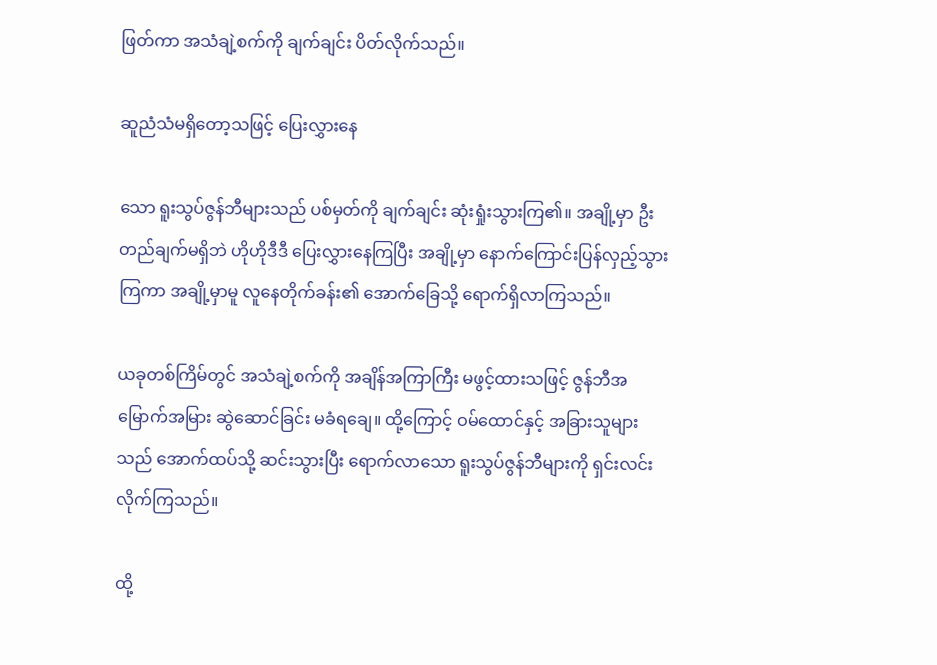ဖြတ်ကာ အသံချဲ့စက်ကို ချက်ချင်း ပိတ်လိုက်သည်။

ဆူညံသံမရှိတော့သဖြင့် ပြေးလွှားနေ

သော ရူးသွပ်ဇွန်ဘီများသည် ပစ်မှတ်ကို ချက်ချင်း ဆုံးရှုံးသွားကြ၏။ အချို့မှာ ဦးတည်ချက်မရှိဘဲ ဟိုဟိုဒီဒီ ပြေးလွှားနေကြပြီး အချို့မှာ နောက်ကြောင်းပြန်လှည့်သွားကြကာ အချို့မှာမူ လူနေတိုက်ခန်း၏ အောက်ခြေသို့ ရောက်ရှိလာကြသည်။

ယခုတစ်ကြိမ်တွင် အသံချဲ့စက်ကို အချိန်အကြာကြီး မဖွင့်ထားသဖြင့် ဇွန်ဘီအမြောက်အမြား ဆွဲဆောင်ခြင်း မခံရချေ။ ထို့ကြောင့် ဝမ်ထောင်နှင့် အခြားသူများသည် အောက်ထပ်သို့ ဆင်းသွားပြီး ရောက်လာသော ရူးသွပ်ဇွန်ဘီများကို ရှင်းလင်းလိုက်ကြသည်။

ထို့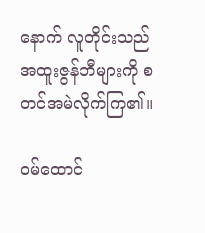နောက် လူတိုင်းသည် အထူးဇွန်ဘီများကို စတင်အမဲလိုက်ကြ၏။

ဝမ်ထောင်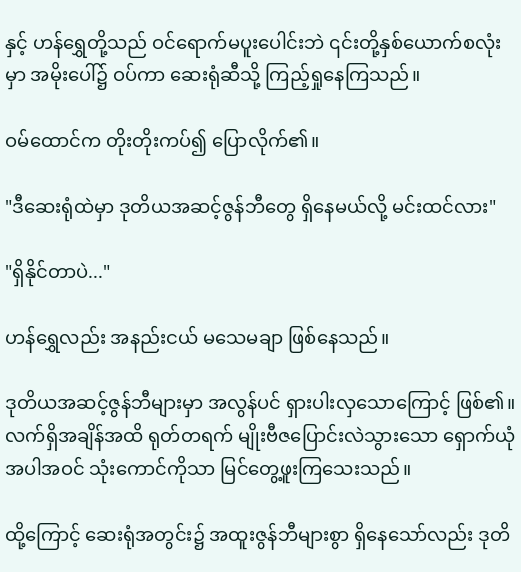နှင့် ဟန်ရွှေတို့သည် ဝင်ရောက်မပူးပေါင်းဘဲ ၎င်းတို့နှစ်ယောက်စလုံးမှာ အမိုးပေါ်၌ ဝပ်ကာ ဆေးရုံဆီသို့ ကြည့်ရှုနေကြသည်။

ဝမ်ထောင်က တိုးတိုးကပ်၍ ပြောလိုက်၏။

"ဒီဆေးရုံထဲမှာ ဒုတိယအဆင့်ဇွန်ဘီတွေ ရှိနေမယ်လို့ မင်းထင်လား"

"ရှိနိုင်တာပဲ..."

ဟန်ရွှေလည်း အနည်းငယ် မသေမချာ ဖြစ်နေသည်။

ဒုတိယအဆင့်ဇွန်ဘီများမှာ အလွန်ပင် ရှားပါးလှသောကြောင့် ဖြစ်၏။ လက်ရှိအချိန်အထိ ရုတ်တရက် မျိုးဗီဇပြောင်းလဲသွားသော ရှောက်ယုံအပါအဝင် သုံးကောင်ကိုသာ မြင်တွေ့ဖူးကြသေးသည်။

ထို့ကြောင့် ဆေးရုံအတွင်း၌ အထူးဇွန်ဘီများစွာ ရှိနေသော်လည်း ဒုတိ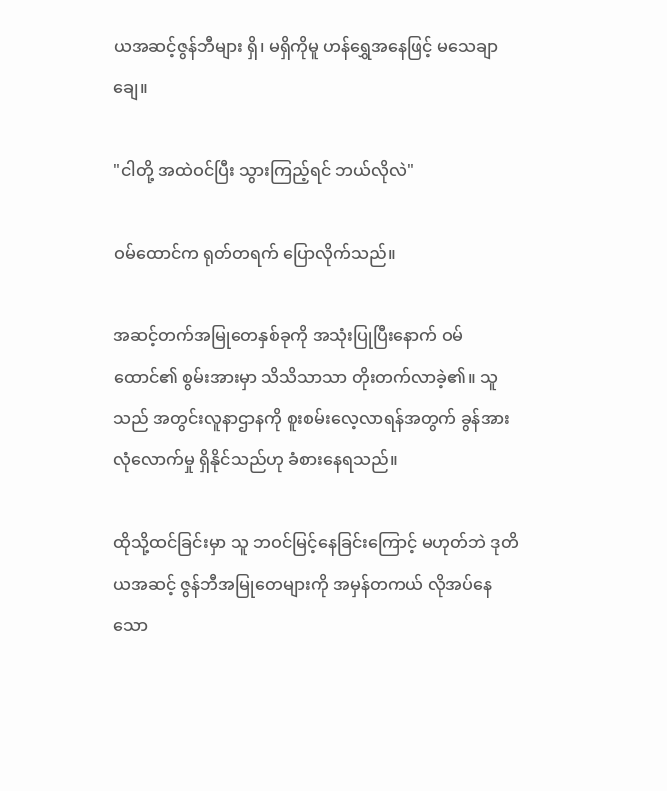ယအဆင့်ဇွန်ဘီများ ရှိ၊ မရှိကိုမူ ဟန်ရွှေအနေဖြင့် မသေချာချေ။

"ငါတို့ အထဲဝင်ပြီး သွားကြည့်ရင် ဘယ်လိုလဲ"

ဝမ်ထောင်က ရုတ်တရက် ပြောလိုက်သည်။

အဆင့်တက်အမြုတေနှစ်ခုကို အသုံးပြုပြီးနောက် ဝမ်ထောင်၏ စွမ်းအားမှာ သိသိသာသာ တိုးတက်လာခဲ့၏။ သူသည် အတွင်းလူနာဌာနကို စူးစမ်းလေ့လာရန်အတွက် ခွန်အားလုံလောက်မှု ရှိနိုင်သည်ဟု ခံစားနေရသည်။

ထိုသို့ထင်ခြင်းမှာ သူ ဘဝင်မြင့်နေခြင်းကြောင့် မဟုတ်ဘဲ ဒုတိယအဆင့် ဇွန်ဘီအမြုတေများကို အမှန်တကယ် လိုအပ်နေသော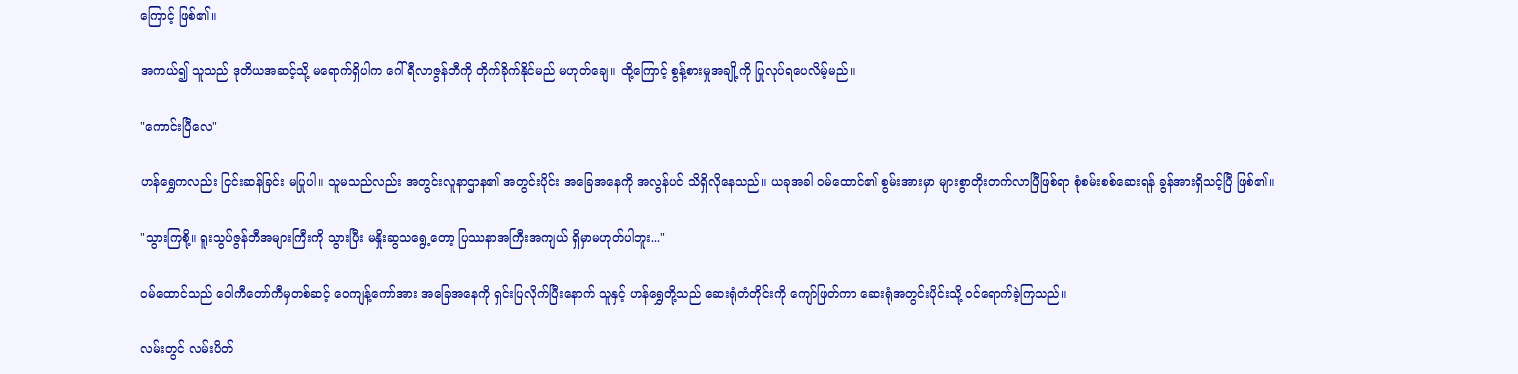ကြောင့် ဖြစ်၏။

အကယ်၍ သူသည် ဒုတိယအဆင့်သို့ မရောက်ရှိပါက ဂေါ်ရီလာဇွန်ဘီကို တိုက်ခိုက်နိုင်မည် မဟုတ်ချေ။ ထို့ကြောင့် စွန့်စားမှုအချို့ကို ပြုလုပ်ရပေလိမ့်မည်။

"ကောင်းပြီလေ"

ဟန်ရွှေကလည်း ငြင်းဆန်ခြင်း မပြုပါ။ သူမသည်လည်း အတွင်းလူနာဌာန၏ အတွင်းပိုင်း အခြေအနေကို အလွန်ပင် သိရှိလိုနေသည်။ ယခုအခါ ဝမ်ထောင်၏ စွမ်းအားမှာ များစွာတိုးတက်လာပြီဖြစ်ရာ စုံစမ်းစစ်ဆေးရန် ခွန်အားရှိသင့်ပြီ ဖြစ်၏။

"သွားကြစို့။ ရူးသွပ်ဇွန်ဘီအများကြီးကို သွားပြီး မနှိုးဆွသရွေ့တော့ ပြဿနာအကြီးအကျယ် ရှိမှာမဟုတ်ပါဘူး..."

ဝမ်ထောင်သည် ဝေါကီတော်ကီမှတစ်ဆင့် ဝေကျန့်ကော်အား အခြေအနေကို ရှင်းပြလိုက်ပြီးနောက် သူနှင့် ဟန်ရွှေတို့သည် ဆေးရုံတံတိုင်းကို ကျော်ဖြတ်ကာ ဆေးရုံအတွင်းပိုင်းသို့ ဝင်ရောက်ခဲ့ကြသည်။

လမ်းတွင် လမ်းပိတ်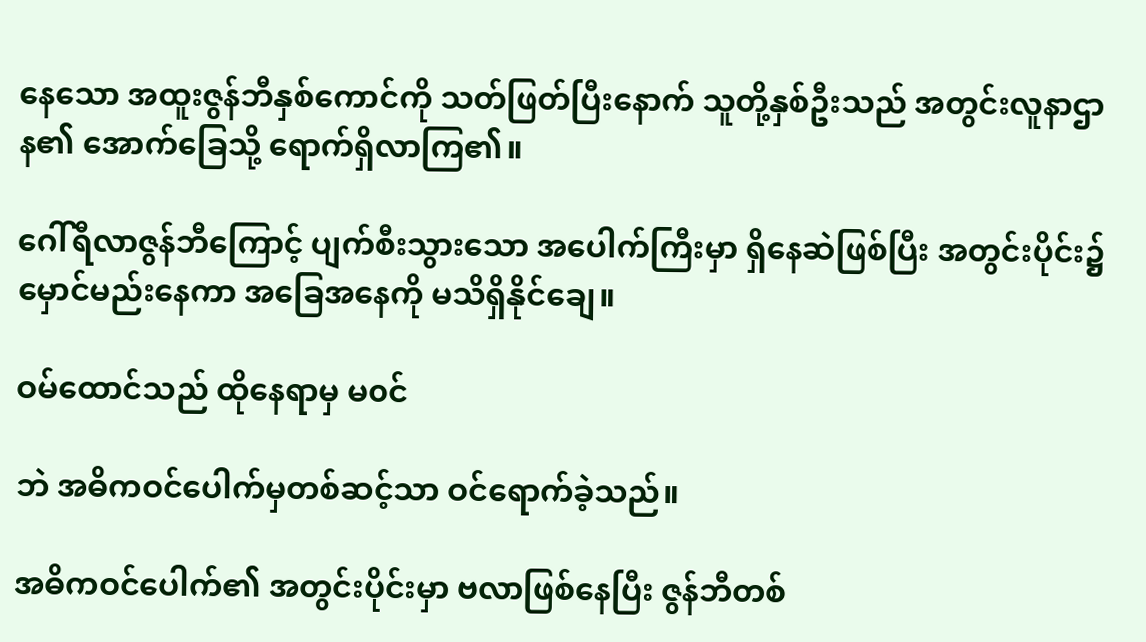နေသော အထူးဇွန်ဘီနှစ်ကောင်ကို သတ်ဖြတ်ပြီးနောက် သူတို့နှစ်ဦးသည် အတွင်းလူနာဌာန၏ အောက်ခြေသို့ ရောက်ရှိလာကြ၏။

ဂေါ်ရီလာဇွန်ဘီကြောင့် ပျက်စီးသွားသော အပေါက်ကြီးမှာ ရှိနေဆဲဖြစ်ပြီး အတွင်းပိုင်း၌ မှောင်မည်းနေကာ အခြေအနေကို မသိရှိနိုင်ချေ။

ဝမ်ထောင်သည် ထိုနေရာမှ မ၀င်

ဘဲ အဓိကဝင်ပေါက်မှတစ်ဆင့်သာ ဝင်ရောက်ခဲ့သည်။

အဓိကဝင်ပေါက်၏ အတွင်းပိုင်းမှာ ဗလာဖြစ်နေပြီး ဇွန်ဘီတစ်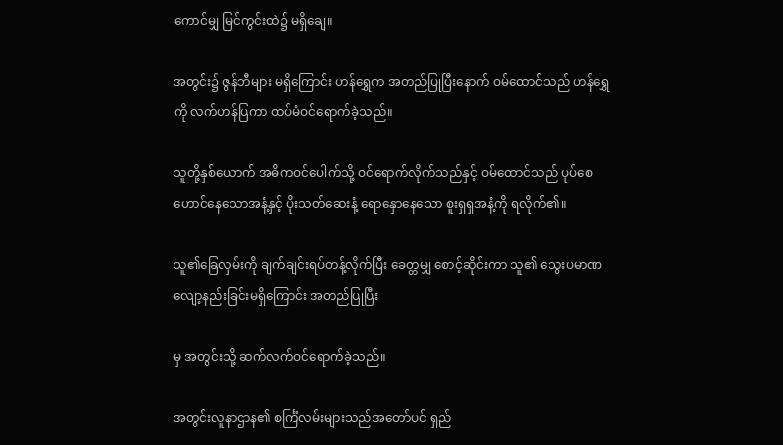ကောင်မျှ မြင်ကွင်းထဲ၌ မရှိချေ။

အတွင်း၌ ဇွန်ဘီများ မရှိကြောင်း ဟန်ရွှေက အတည်ပြုပြီးနောက် ဝမ်ထောင်သည် ဟန်ရွှေကို လက်ဟန်ပြကာ ထပ်မံဝင်ရောက်ခဲ့သည်။

သူတို့နှစ်ယောက် အဓိကဝင်ပေါက်သို့ ဝင်ရောက်လိုက်သည်နှင့် ဝမ်ထောင်သည် ပုပ်စေဟောင်နေသောအနံ့နှင့် ပိုးသတ်ဆေးနံ့ ရောနှောနေသော စူးရှရှအနံ့ကို ရလိုက်၏။

သူ၏ခြေလှမ်းကို ချက်ချင်းရပ်တန့်လိုက်ပြီး ခေတ္တမျှ စောင့်ဆိုင်းကာ သူ၏ သွေးပမာဏ လျော့နည်းခြင်းမရှိကြောင်း အတည်ပြုပြီး

မှ အတွင်းသို့ ဆက်လက်ဝင်ရောက်ခဲ့သည်။

အတွင်းလူနာဌာန၏ စင်္ကြံလမ်းများသည်အတော်ပင် ရှည်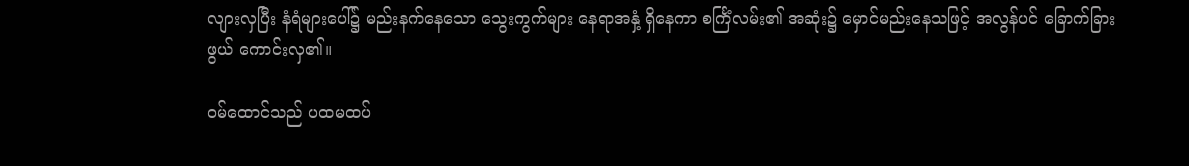လျားလှပြီး နံရံများပေါ်၌ မည်းနက်နေသော သွေးကွက်များ နေရာအနှံ့ ရှိနေကာ စင်္ကြံလမ်း၏ အဆုံး၌ မှောင်မည်းနေသဖြင့် အလွန်ပင် ခြောက်ခြားဖွယ် ကောင်းလှ၏။

ဝမ်ထောင်သည် ပထမထပ်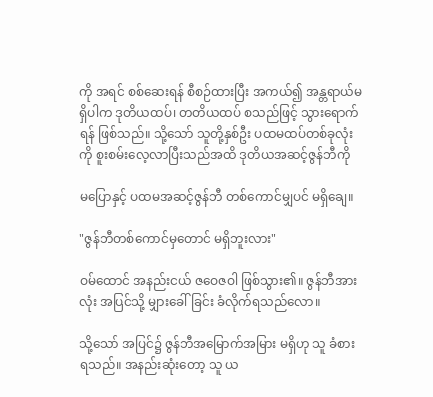ကို အရင် စစ်ဆေးရန် စီစဉ်ထားပြီး အကယ်၍ အန္တရာယ်မရှိပါက ဒုတိယထပ်၊ တတိယထပ် စသည်ဖြင့် သွားရောက်ရန် ဖြစ်သည်။ သို့သော် သူတို့နှစ်ဦး ပထမထပ်တစ်ခုလုံးကို စူးစမ်းလေ့လာပြီးသည်အထိ ဒုတိယအဆင့်ဇွန်ဘီကို

မပြောနှင့် ပထမအဆင့်ဇွန်ဘီ တစ်ကောင်မျှပင် မရှိချေ။

"ဇွန်ဘီတစ်ကောင်မှတောင် မရှိဘူးလား"

ဝမ်ထောင် အနည်းငယ် ဇဝေဇဝါ ဖြစ်သွား၏။ ဇွန်ဘီအားလုံး အပြင်သို့ မျှားခေါ်ခြင်း ခံလိုက်ရသည်လော။

သို့သော် အပြင်၌ ဇွန်ဘီအမြောက်အမြား မရှိဟု သူ ခံစားရသည်။ အနည်းဆုံးတော့ သူ ယ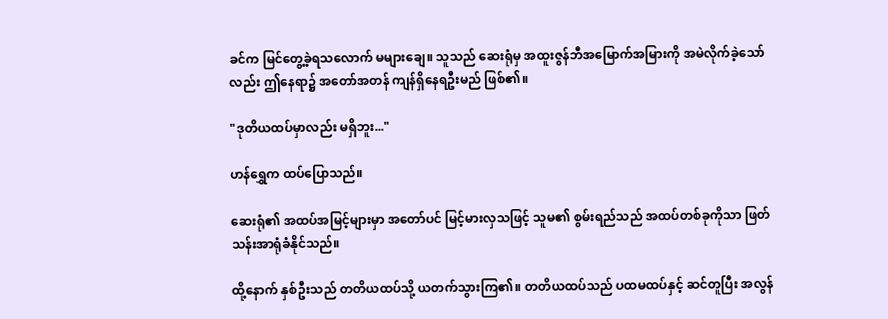ခင်က မြင်တွေ့ခဲ့ရသလောက် မများချေ။ သူသည် ဆေးရုံမှ အထူးဇွန်ဘီအမြောက်အမြားကို အမဲလိုက်ခဲ့သော်လည်း ဤနေရာ၌ အတော်အတန် ကျန်ရှိနေရဦးမည် ဖြစ်၏။

"ဒုတိယထပ်မှာလည်း မရှိဘူး..."

ဟန်ရွှေက ထပ်ပြောသည်။

ဆေးရုံ၏ အထပ်အမြင့်များမှာ အတော်ပင် မြင့်မားလှသဖြင့် သူမ၏ စွမ်းရည်သည် အထပ်တစ်ခုကိုသာ ဖြတ်သန်းအာရုံခံနိုင်သည်။

ထို့နောက် နှစ်ဦးသည် တတိယထပ်သို့ ယတက်သွားကြ၏။ တတိယထပ်သည် ပထမထပ်နှင့် ဆင်တူပြီး အလွန်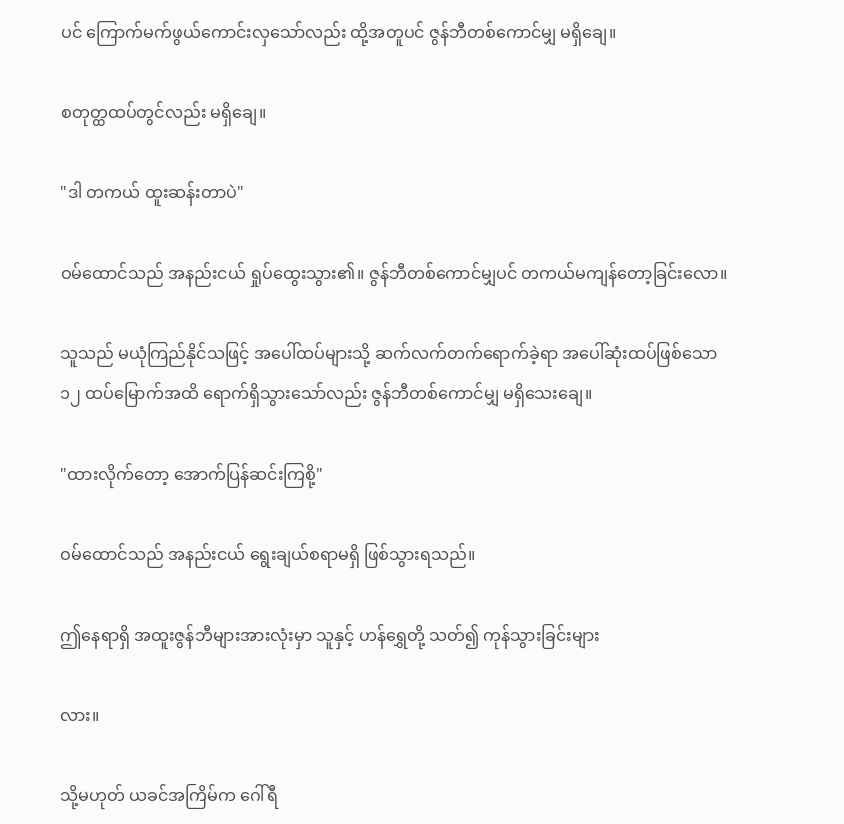ပင် ကြောက်မက်ဖွယ်ကောင်းလှသော်လည်း ထို့အတူပင် ဇွန်ဘီတစ်ကောင်မျှ မရှိချေ။

စတုတ္ထထပ်တွင်လည်း မရှိချေ။

"ဒါ တကယ် ထူးဆန်းတာပဲ"

ဝမ်ထောင်သည် အနည်းငယ် ရှုပ်ထွေးသွား၏။ ဇွန်ဘီတစ်ကောင်မျှပင် တကယ်မကျန်တော့ခြင်းလော။

သူသည် မယုံကြည်နိုင်သဖြင့် အပေါ်ထပ်များသို့ ဆက်လက်တက်ရောက်ခဲ့ရာ အပေါ်ဆုံးထပ်ဖြစ်သော ၁၂ ထပ်မြောက်အထိ ရောက်ရှိသွားသော်လည်း ဇွန်ဘီတစ်ကောင်မျှ မရှိသေးချေ။

"ထားလိုက်တော့ အောက်ပြန်ဆင်းကြစို့"

ဝမ်ထောင်သည် အနည်းငယ် ရွေးချယ်စရာမရှိ ဖြစ်သွားရသည်။

ဤနေရာရှိ အထူးဇွန်ဘီများအားလုံးမှာ သူနှင့် ဟန်ရွှေတို့ သတ်၍ ကုန်သွားခြင်းများ

လား။

သို့မဟုတ် ယခင်အကြိမ်က ဂေါ်ရီ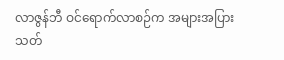လာဇွန်ဘီ ဝင်ရောက်လာစဉ်က အများအပြား သတ်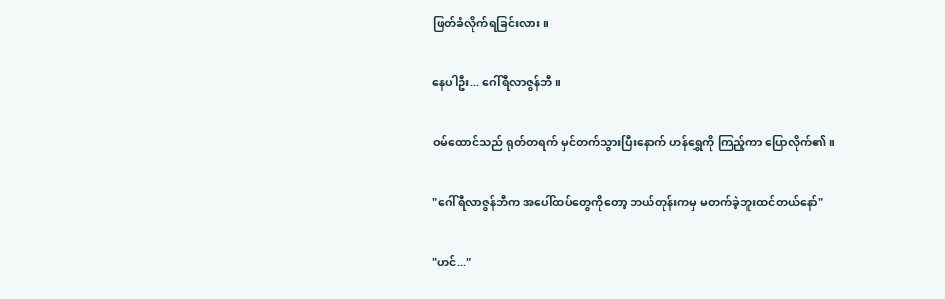ဖြတ်ခံလိုက်ရခြင်းလား။

နေပါဦး... ဂေါ်ရီလာဇွန်ဘီ။

ဝမ်ထောင်သည် ရုတ်တရက် မှင်တက်သွားပြီးနောက် ဟန်ရွှေကို ကြည့်ကာ ပြောလိုက်၏။

"ဂေါ်ရီလာဇွန်ဘီက အပေါ်ထပ်တွေကိုတော့ ဘယ်တုန်းကမှ မတက်ခဲ့ဘူးထင်တယ်နော်"

"ဟင်..."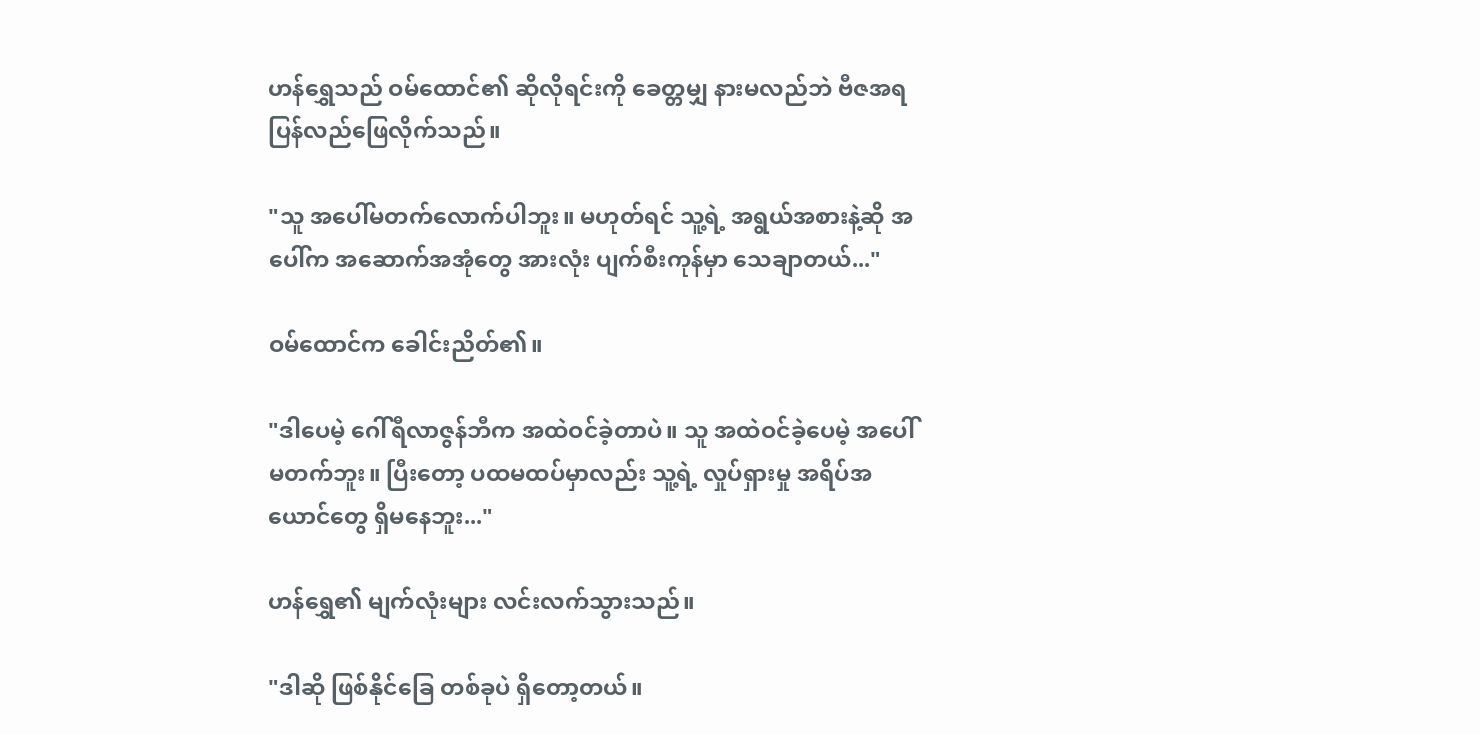ဟန်ရွှေသည် ဝမ်ထောင်၏ ဆိုလိုရင်းကို ခေတ္တမျှ နားမလည်ဘဲ ဗီဇအရ ပြန်လည်ဖြေလိုက်သည်။

"သူ အပေါ်မတက်လောက်ပါဘူး။ မဟုတ်ရင် သူ့ရဲ့ အရွယ်အစားနဲ့ဆို အပေါ်က အဆောက်အအုံတွေ အားလုံး ပျက်စီးကုန်မှာ သေချာတယ်..."

ဝမ်ထောင်က ခေါင်းညိတ်၏။

"ဒါပေမဲ့ ဂေါ်ရီလာဇွန်ဘီက အထဲဝင်ခဲ့တာပဲ။ သူ အထဲဝင်ခဲ့ပေမဲ့ အပေါ်မတက်ဘူး။ ပြီးတော့ ပထမထပ်မှာလည်း သူ့ရဲ့ လှုပ်ရှားမှု အရိပ်အယောင်တွေ ရှိမနေဘူး..."

ဟန်ရွှေ၏ မျက်လုံးများ လင်းလက်သွားသည်။

"ဒါဆို ဖြစ်နိုင်ခြေ တစ်ခုပဲ ရှိတော့တယ်။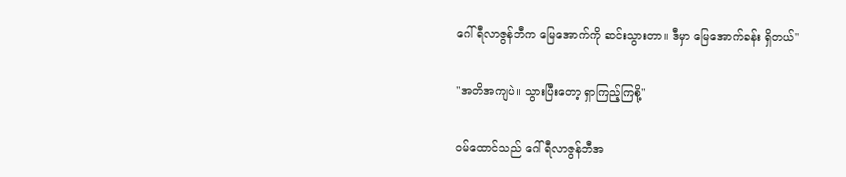ဂေါ်ရီလာဇွန်ဘီက မြေအောက်ကို ဆင်းသွားတာ။ ဒီမှာ မြေအောက်ခန်း ရှိတယ်"

"အတိအကျပဲ။ သွားပြီးတော့ ရှာကြည့်ကြစို့"

ဝမ်ထောင်သည် ဂေါ်ရီလာဇွန်ဘီအ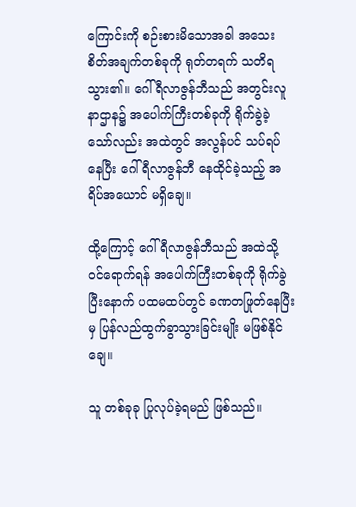ကြောင်းကို စဉ်းစားမိသောအခါ အသေးစိတ်အချက်တစ်ခုကို ရုတ်တရက် သတိရသွား၏။ ဂေါ်ရီလာဇွန်ဘီသည် အတွင်းလူနာဌာန၌ အပေါက်ကြီးတစ်ခုကို ရိုက်ခွဲခဲ့သော်လည်း အထဲတွင် အလွန်ပင် သပ်ရပ်နေပြီး ဂေါ်ရီလာဇွန်ဘီ နေထိုင်ခဲ့သည့် အရိပ်အယောင် မရှိချေ။

ထို့ကြောင့် ဂေါ်ရီလာဇွန်ဘီသည် အထဲသို့ ဝင်ရောက်ရန် အပေါက်ကြီးတစ်ခုကို ရိုက်ခွဲပြီးနောက် ပထမထပ်တွင် ခဏတဖြုတ်နေပြီးမှ ပြန်လည်ထွက်ခွာသွားခြင်းမျိုး မဖြစ်နိုင်ချေ။

သူ တစ်ခုခု ပြုလုပ်ခဲ့ရမည် ဖြစ်သည်။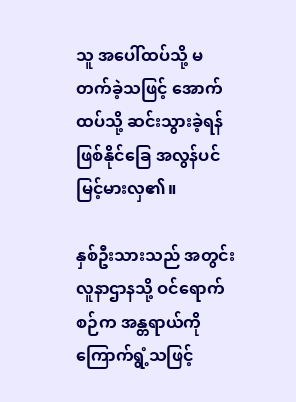သူ အပေါ်ထပ်သို့ မတက်ခဲ့သဖြင့် အောက်ထပ်သို့ ဆင်းသွားခဲ့ရန် ဖြစ်နိုင်ခြေ အလွန်ပင် မြင့်မားလှ၏။

နှစ်ဦးသားသည် အတွင်းလူနာဌာနသို့ ဝင်ရောက်စဉ်က အန္တရာယ်ကို ကြောက်ရွံ့သဖြင့်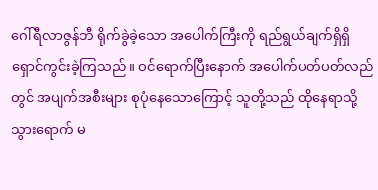ဂေါ်ရီလာဇွန်ဘီ ရိုက်ခွဲခဲ့သော အပေါက်ကြီးကို ရည်ရွယ်ချက်ရှိရှိ ရှောင်ကွင်းခဲ့ကြသည်။ ဝင်ရောက်ပြီးနောက် အပေါက်ပတ်ပတ်လည်တွင် အပျက်အစီးများ စုပုံနေသောကြောင့် သူတို့သည် ထိုနေရာသို့ သွားရောက် မ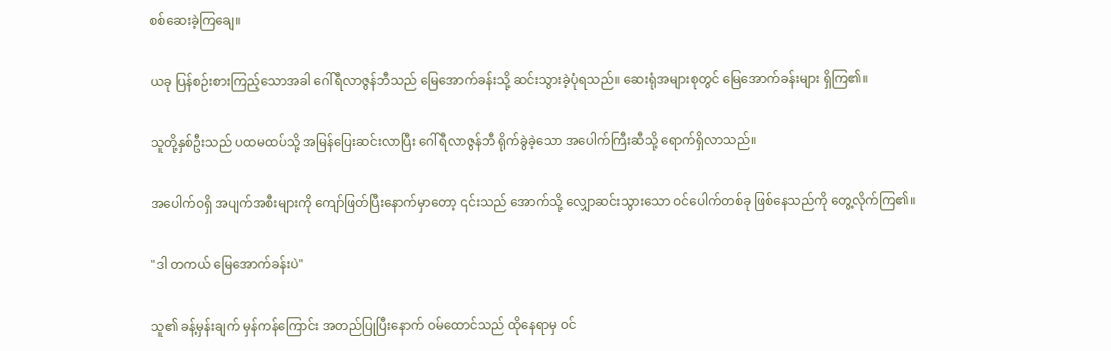စစ်ဆေးခဲ့ကြချေ။

ယခု ပြန်စဉ်းစားကြည့်သောအခါ ဂေါ်ရီလာဇွန်ဘီသည် မြေအောက်ခန်းသို့ ဆင်းသွားခဲ့ပုံရသည်။ ဆေးရုံအများစုတွင် မြေအောက်ခန်းများ ရှိကြ၏။

သူတို့နှစ်ဦးသည် ပထမထပ်သို့ အမြန်ပြေးဆင်းလာပြီး ဂေါ်ရီလာဇွန်ဘီ ရိုက်ခွဲခဲ့သော အပေါက်ကြီးဆီသို့ ရောက်ရှိလာသည်။

အပေါက်ဝရှိ အပျက်အစီးများကို ကျော်ဖြတ်ပြီးနောက်မှာတော့ ၎င်းသည် အောက်သို့ လျှောဆင်းသွားသော ဝင်ပေါက်တစ်ခု ဖြစ်နေသည်ကို တွေ့လိုက်ကြ၏။

"ဒါ တကယ် မြေအောက်ခန်းပဲ"

သူ၏ ခန့်မှန်းချက် မှန်ကန်ကြောင်း အတည်ပြုပြီးနောက် ဝမ်ထောင်သည် ထိုနေရာမှ ဝင်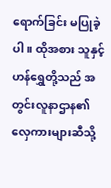ရောက်ခြင်း မပြုခဲ့ပါ။ ထိုအစား သူနှင့် ဟန်ရွှေတို့သည် အတွင်းလူနာဌာန၏ လှေကားများဆီသို့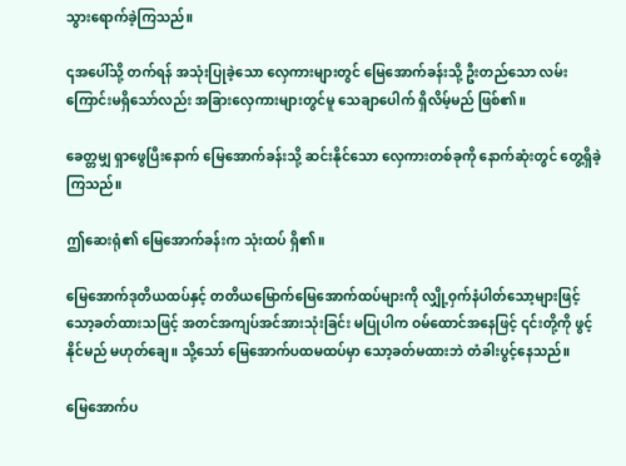သွားရောက်ခဲ့ကြသည်။

၎အပေါ်သို့ တက်ရန် အသုံးပြုခဲ့သော လှေကားများတွင် မြေအောက်ခန်းသို့ ဦးတည်သော လမ်းကြောင်းမရှိသော်လည်း အခြားလှေကားများတွင်မူ သေချာပေါက် ရှိလိမ့်မည် ဖြစ်၏။

ခေတ္တမျှ ရှာဖွေပြီးနောက် မြေအောက်ခန်းသို့ ဆင်းနိုင်သော လှေကားတစ်ခုကို နောက်ဆုံးတွင် တွေ့ရှိခဲ့ကြသည်။

ဤဆေးရုံ၏ မြေအောက်ခန်းက သုံးထပ် ရှိ၏။

မြေအောက်ဒုတိယထပ်နှင့် တတိယမြောက်မြေအောက်ထပ်များကို လျှို့ဝှက်နံပါတ်သော့များဖြင့် သော့ခတ်ထားသဖြင့် အတင်အကျပ်အင်အားသုံးခြင်း မပြုပါက ဝမ်ထောင်အနေဖြင့် ၎င်းတို့ကို ဖွင့်နိုင်မည် မဟုတ်ချေ။ သို့သော် မြေအောက်ပထမထပ်မှာ သော့ခတ်မထားဘဲ တံခါးပွင့်နေသည်။

မြေအောက်ပ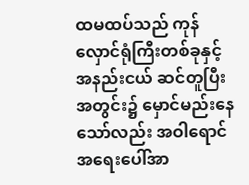ထမထပ်သည် ကုန်လှောင်ရုံကြီးတစ်ခုနှင့် အနည်းငယ် ဆင်တူပြီး အတွင်း၌ မှောင်မည်းနေသော်လည်း အဝါရောင်အရေးပေါ်အာ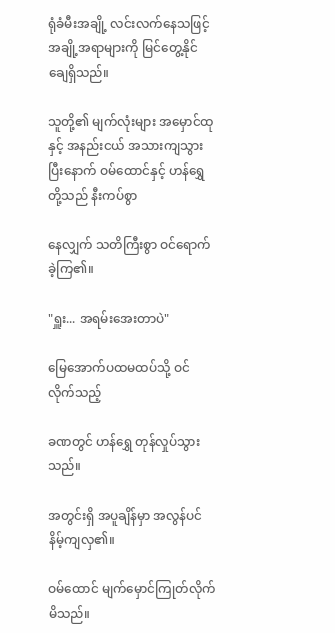ရုံခံမီးအချို့ လင်းလက်နေသဖြင့် အချို့အရာများကို မြင်တွေ့နိုင်ချေရှိသည်။

သူတို့၏ မျက်လုံးများ အမှောင်ထုနှင့် အနည်းငယ် အသားကျသွားပြီးနောက် ဝမ်ထောင်နှင့် ဟန်ရွှေတို့သည် နီးကပ်စွာ

နေလျှက် သတိကြီးစွာ ဝင်ရောက်ခဲ့ကြ၏။

"ရှူး... အရမ်းအေးတာပဲ"

မြေအောက်ပထမထပ်သို့ ဝင်လိုက်သည့်

ခဏတွင် ဟန်ရွှေ တုန်လှုပ်သွားသည်။

အတွင်းရှိ အပူချိန်မှာ အလွန်ပင် နိမ့်ကျလှ၏။

ဝမ်ထောင် မျက်မှောင်ကြုတ်လိုက်မိသည်။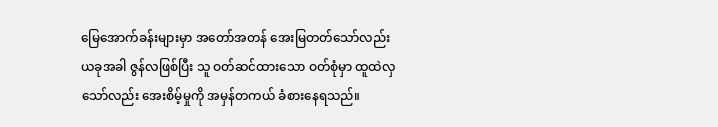မြေအောက်ခန်းများမှာ အတော်အတန် အေးမြတတ်သော်လည်း ယခုအခါ ဇွန်လဖြစ်ပြီး သူ ဝတ်ဆင်ထားသော ဝတ်စုံမှာ ထူထဲလှသော်လည်း အေးစိမ့်မှုကို အမှန်တကယ် ခံစားနေရသည်။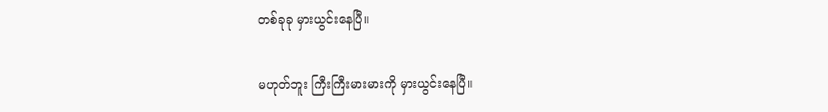တစ်ခုခု မှားယွင်းနေပြီ။

မဟုတ်ဘူး ကြီးကြီးမားမားကို မှားယွင်းနေပြီ။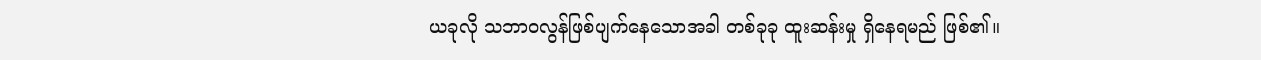ယခုလို သဘာဝလွန်ဖြစ်ပျက်နေသောအခါ တစ်ခုခု ထူးဆန်းမှု ရှိနေရမည် ဖြစ်၏။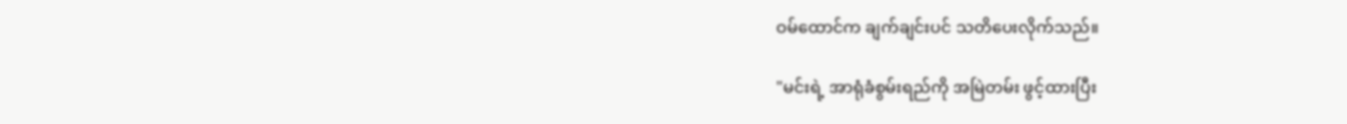ဝမ်ထောင်က ချက်ချင်းပင် သတိပေးလိုက်သည်။

"မင်းရဲ့ အာရုံခံစွမ်းရည်ကို အမြဲတမ်း ဖွင့်ထားပြီး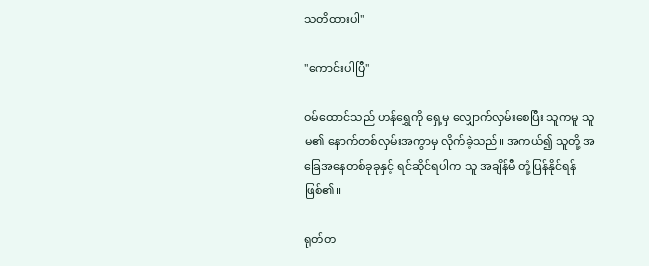သတိထားပါ"

"ကောင်းပါပြီ"

ဝမ်ထောင်သည် ဟန်ရွှေကို ရှေ့မှ လျှောက်လှမ်းစေပြီး သူကမူ သူမ၏ နောက်တစ်လှမ်းအကွာမှ လိုက်ခဲ့သည်။ အကယ်၍ သူတို့ အခြေအနေတစ်ခုခုနှင့် ရင်ဆိုင်ရပါက သူ အချိန်မီ တုံ့ပြန်နိုင်ရန် ဖြစ်၏။

ရုတ်တ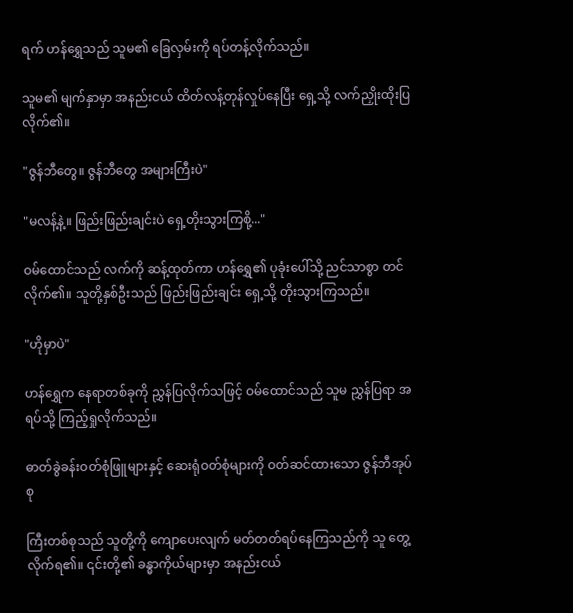ရက် ဟန်ရွှေသည် သူမ၏ ခြေလှမ်းကို ရပ်တန့်လိုက်သည်။

သူမ၏ မျက်နှာမှာ အနည်းငယ် ထိတ်လန့်တုန်လှုပ်နေပြီး ရှေ့သို့ လက်ညှိုးထိုးပြလိုက်၏။

"ဇွန်ဘီတွေ။ ဇွန်ဘီတွေ အများကြီးပဲ"

"မလန့်နဲ့။ ဖြည်းဖြည်းချင်းပဲ ရှေ့တိုးသွားကြစို့..."

ဝမ်ထောင်သည် လက်ကို ဆန့်ထုတ်ကာ ဟန်ရွှေ၏ ပုခုံးပေါ်သို့ ညင်သာစွာ တင်လိုက်၏။ သူတို့နှစ်ဦးသည် ဖြည်းဖြည်းချင်း ရှေ့သို့ တိုးသွားကြသည်။

"ဟိုမှာပဲ"

ဟန်ရွှေက နေရာတစ်ခုကို ညွှန်ပြလိုက်သဖြင့် ဝမ်ထောင်သည် သူမ ညွှန်ပြရာ အရပ်သို့ ကြည့်ရှုလိုက်သည်။

ဓာတ်ခွဲခန်းဝတ်စုံဖြူများနှင့် ဆေးရုံဝတ်စုံများကို ဝတ်ဆင်ထားသော ဇွန်ဘီအုပ်စု

ကြီးတစ်စုသည် သူတို့ကို ကျောပေးလျက် မတ်တတ်ရပ်နေကြသည်ကို သူ တွေ့လိုက်ရ၏။ ၎င်းတို့၏ ခန္ဓာကိုယ်များမှာ အနည်းငယ်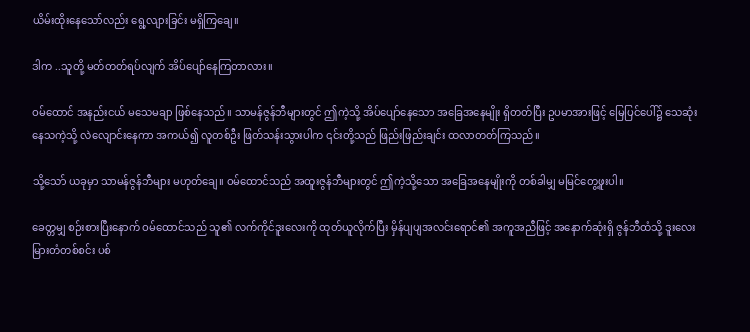ယိမ်းထိုးနေသော်လည်း ရွေ့လျားခြင်း မရှိကြချေ။

ဒါက ..သူတို့ မတ်တတ်ရပ်လျက် အိပ်ပျော်နေကြတာလား။

ဝမ်ထောင် အနည်းငယ် မသေမချာ ဖြစ်နေသည်။ သာမန်ဇွန်ဘီများတွင် ဤကဲ့သို့ အိပ်ပျော်နေသော အခြေအနေမျိုး ရှိတတ်ပြီး ဥပမာအားဖြင့် မြေပြင်ပေါ်၌ သေဆုံးနေသကဲ့သို့ လဲလျောင်းနေကာ အကယ်၍ လူတစ်ဦး ဖြတ်သန်းသွားပါက ၎င်းတို့သည် ဖြည်းဖြည်းချင်း ထလာတတ်ကြသည်။

သို့သော် ယခုမှာ သာမန်ဇွန်ဘီများ မဟုတ်ချေ။ ဝမ်ထောင်သည် အထူးဇွန်ဘီများတွင် ဤကဲ့သို့သော အခြေအနေမျိုးကို တစ်ခါမျှ မမြင်တွေ့ဖူးပါ။

ခေတ္တမျှ စဉ်းစားပြီးနောက် ဝမ်ထောင်သည် သူ၏ လက်ကိုင်ဒူးလေးကို ထုတ်ယူလိုက်ပြီး မှိန်ပျပျအလင်းရောင်၏ အကူအညီဖြင့် အနောက်ဆုံးရှိ ဇွန်ဘီထံသို့ ဒူးလေးမြားတံတစ်စင်း ပစ်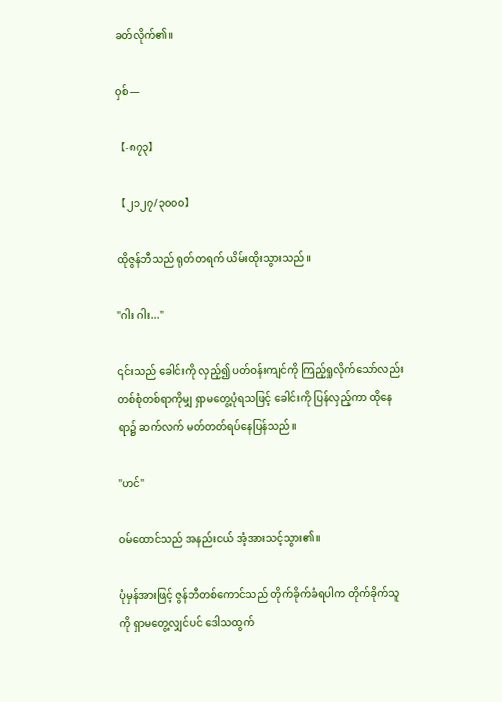ခတ်လိုက်၏။

ဝှစ်—

【-၈၇၃】

【၂၁၂၇/၃၀၀၀】

ထိုဇွန်ဘီသည် ရုတ်တရက် ယိမ်းထိုးသွားသည်။

"ဂါး ဂါး..."

၎င်းသည် ခေါင်းကို လှည့်၍ ပတ်ဝန်းကျင်ကို ကြည့်ရှုလိုက်သော်လည်း တစ်စုံတစ်ရာကိုမျှ ရှာမတွေ့ပုံရသဖြင့် ခေါင်းကို ပြန်လှည့်ကာ ထိုနေရာ၌ ဆက်လက် မတ်တတ်ရပ်နေပြန်သည်။

"ဟင်"

ဝမ်ထောင်သည် အနည်းငယ် အံ့အားသင့်သွား၏။

ပုံမှန်အားဖြင့် ဇွန်ဘီတစ်ကောင်သည် တိုက်ခိုက်ခံရပါက တိုက်ခိုက်သူကို ရှာမတွေ့လျှင်ပင် ဒေါသထွက်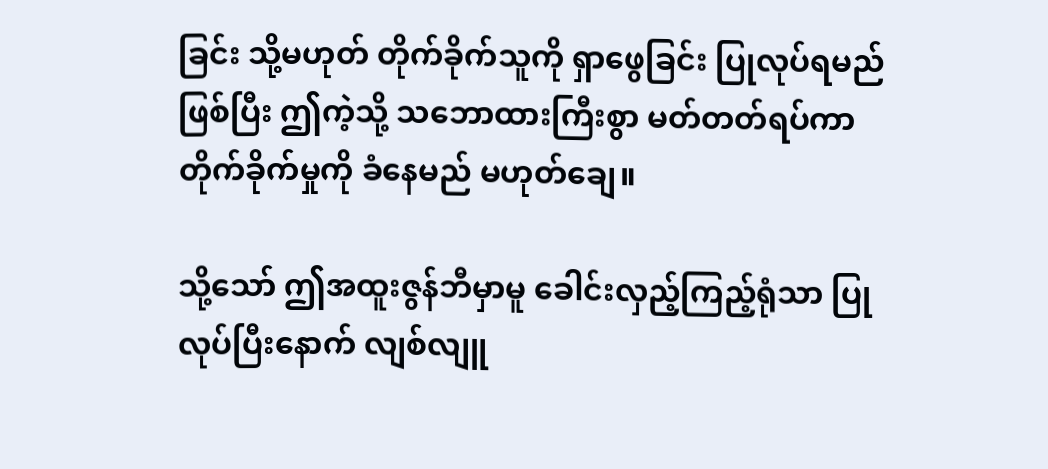ခြင်း သို့မဟုတ် တိုက်ခိုက်သူကို ရှာဖွေခြင်း ပြုလုပ်ရမည် ဖြစ်ပြီး ဤကဲ့သို့ သဘောထားကြီးစွာ မတ်တတ်ရပ်ကာ တိုက်ခိုက်မှုကို ခံနေမည် မဟုတ်ချေ။

သို့သော် ဤအထူးဇွန်ဘီမှာမူ ခေါင်းလှည့်ကြည့်ရုံသာ ပြုလုပ်ပြီးနောက် လျစ်လျူ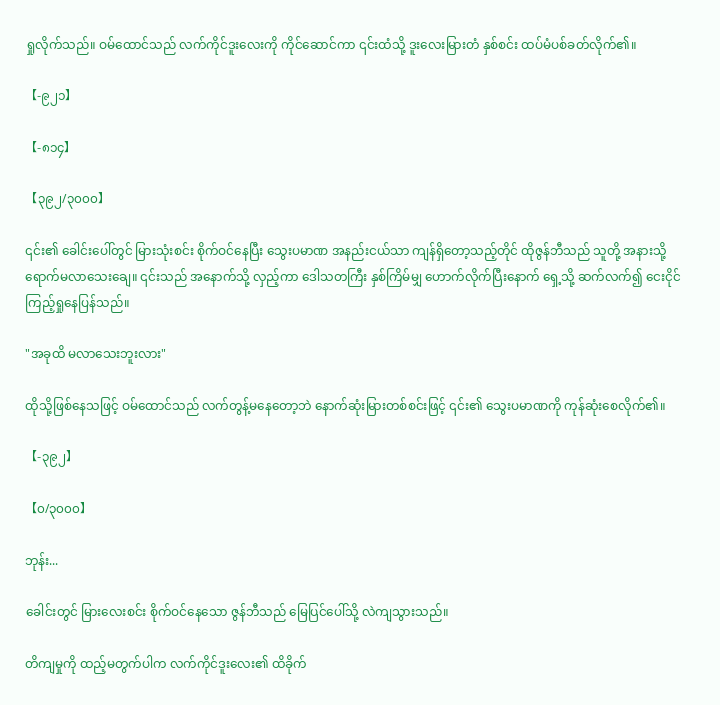ရှုလိုက်သည်။ ဝမ်ထောင်သည် လက်ကိုင်ဒူးလေးကို ကိုင်ဆောင်ကာ ၎င်းထံသို့ ဒူးလေးမြားတံ နှစ်စင်း ထပ်မံပစ်ခတ်လိုက်၏။

【-၉၂၁】

【-၈၁၄】

【၃၉၂/၃၀၀၀】

၎င်း၏ ခေါင်းပေါ်တွင် မြားသုံးစင်း စိုက်ဝင်နေပြီး သွေးပမာဏ အနည်းငယ်သာ ကျန်ရှိတော့သည့်တိုင် ထိုဇွန်ဘီသည် သူတို့ အနားသို့ ရောက်မလာသေးချေ။ ၎င်းသည် အနောက်သို့ လှည့်ကာ ဒေါသတကြီး နှစ်ကြိမ်မျှ ဟောက်လိုက်ပြီးနောက် ရှေ့သို့ ဆက်လက်၍ ငေးငိုင်ကြည့်ရှုနေပြန်သည်။

"အခုထိ မလာသေးဘူးလား"

ထိုသို့ဖြစ်နေသဖြင့် ဝမ်ထောင်သည် လက်တွန့်မနေတော့ဘဲ နောက်ဆုံးမြားတစ်စင်းဖြင့် ၎င်း၏ သွေးပမာဏကို ကုန်ဆုံးစေလိုက်၏။

【-၃၉၂】

【၀/၃၀၀၀】

ဘုန်း...

ခေါင်းတွင် မြားလေးစင်း စိုက်ဝင်နေသော ဇွန်ဘီသည် မြေပြင်ပေါ်သို့ လဲကျသွားသည်။

တိကျမှုကို ထည့်မတွက်ပါက လက်ကိုင်ဒူးလေး၏ ထိခိုက်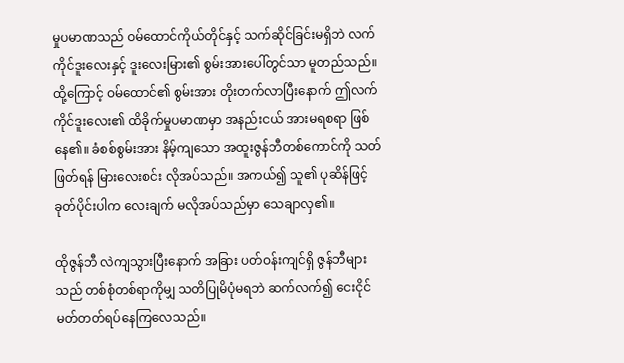မှုပမာဏသည် ဝမ်ထောင်ကိုယ်တိုင်နှင့် သက်ဆိုင်ခြင်းမရှိဘဲ လက်ကိုင်ဒူးလေးနှင့် ဒူးလေးမြား၏ စွမ်းအားပေါ်တွင်သာ မူတည်သည်။ ထို့ကြောင့် ဝမ်ထောင်၏ စွမ်းအား တိုးတက်လာပြီးနောက် ဤလက်ကိုင်ဒူးလေး၏ ထိခိုက်မှုပမာဏမှာ အနည်းငယ် အားမရစရာ ဖြစ်နေ၏။ ခံစစ်စွမ်းအား နိမ့်ကျသော အထူးဇွန်ဘီတစ်ကောင်ကို သတ်ဖြတ်ရန် မြားလေးစင်း လိုအပ်သည်။ အကယ်၍ သူ၏ ပုဆိန်ဖြင့် ခုတ်ပိုင်းပါက လေးချက် မလိုအပ်သည်မှာ သေချာလှ၏။

ထိုဇွန်ဘီ လဲကျသွားပြီးနောက် အခြား ပတ်ဝန်းကျင်ရှိ ဇွန်ဘီများသည် တစ်စုံတစ်ရာကိုမျှ သတိပြုမိပုံမရဘဲ ဆက်လက်၍ ငေးငိုင် မတ်တတ်ရပ်နေကြလေသည်။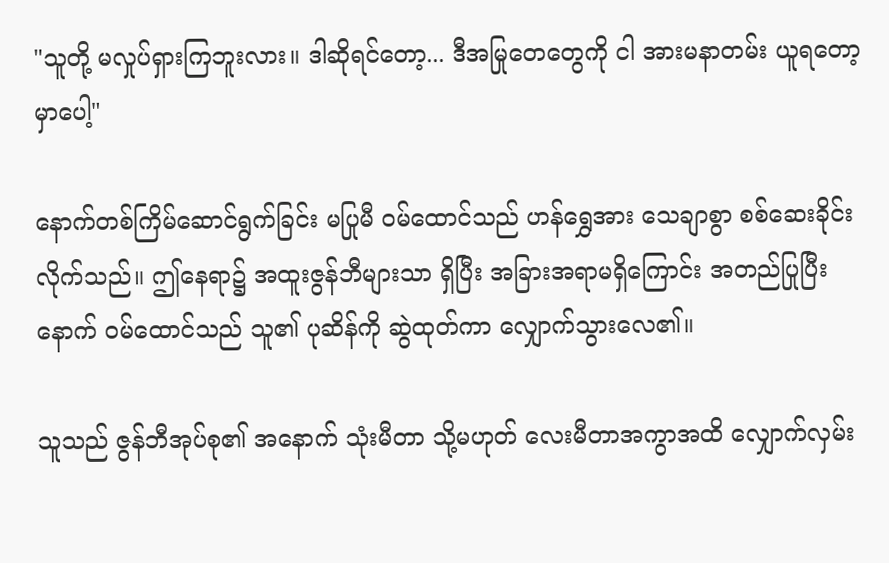"သူတို့ မလှုပ်ရှားကြဘူးလား။ ဒါဆိုရင်တော့... ဒီအမြုတေတွေကို ငါ အားမနာတမ်း ယူရတော့မှာပေါ့"

နောက်တစ်ကြိမ်ဆောင်ရွက်ခြင်း မပြုမီ ဝမ်ထောင်သည် ဟန်ရွှေအား သေချာစွာ စစ်ဆေးခိုင်းလိုက်သည်။ ဤနေရာ၌ အထူးဇွန်ဘီများသာ ရှိပြီး အခြားအရာမရှိကြောင်း အတည်ပြုပြီးနောက် ဝမ်ထောင်သည် သူ၏ ပုဆိန်ကို ဆွဲထုတ်ကာ လျှောက်သွားလေ၏။

သူသည် ဇွန်ဘီအုပ်စု၏ အနောက် သုံးမီတာ သို့မဟုတ် လေးမီတာအကွာအထိ လျှောက်လှမ်း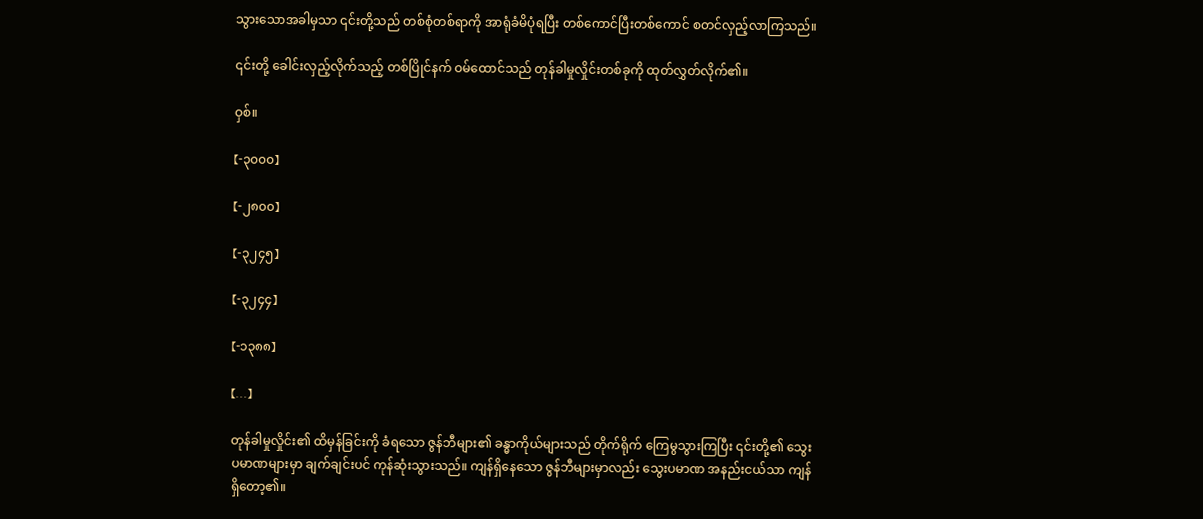သွားသောအခါမှသာ ၎င်းတို့သည် တစ်စုံတစ်ရာကို အာရုံခံမိပုံရပြီး တစ်ကောင်ပြီးတစ်ကောင် စတင်လှည့်လာကြသည်။

၎င်းတို့ ခေါင်းလှည့်လိုက်သည့် တစ်ပြိုင်နက် ဝမ်ထောင်သည် တုန်ခါမှုလှိုင်းတစ်ခုကို ထုတ်လွှတ်လိုက်၏။

ဝှစ်။

【-၃၀၀၀】

【-၂၈၀၀】

【-၃၂၄၅】

【-၃၂၄၄】

【-၁၃၈၈】

【...】

တုန်ခါမှုလှိုင်း၏ ထိမှန်ခြင်းကို ခံရသော ဇွန်ဘီများ၏ ခန္ဓာကိုယ်များသည် တိုက်ရိုက် ကြေမွသွားကြပြီး ၎င်းတို့၏ သွေးပမာဏများမှာ ချက်ချင်းပင် ကုန်ဆုံးသွားသည်။ ကျန်ရှိနေသော ဇွန်ဘီများမှာလည်း သွေးပမာဏ အနည်းငယ်သာ ကျန်ရှိတော့၏။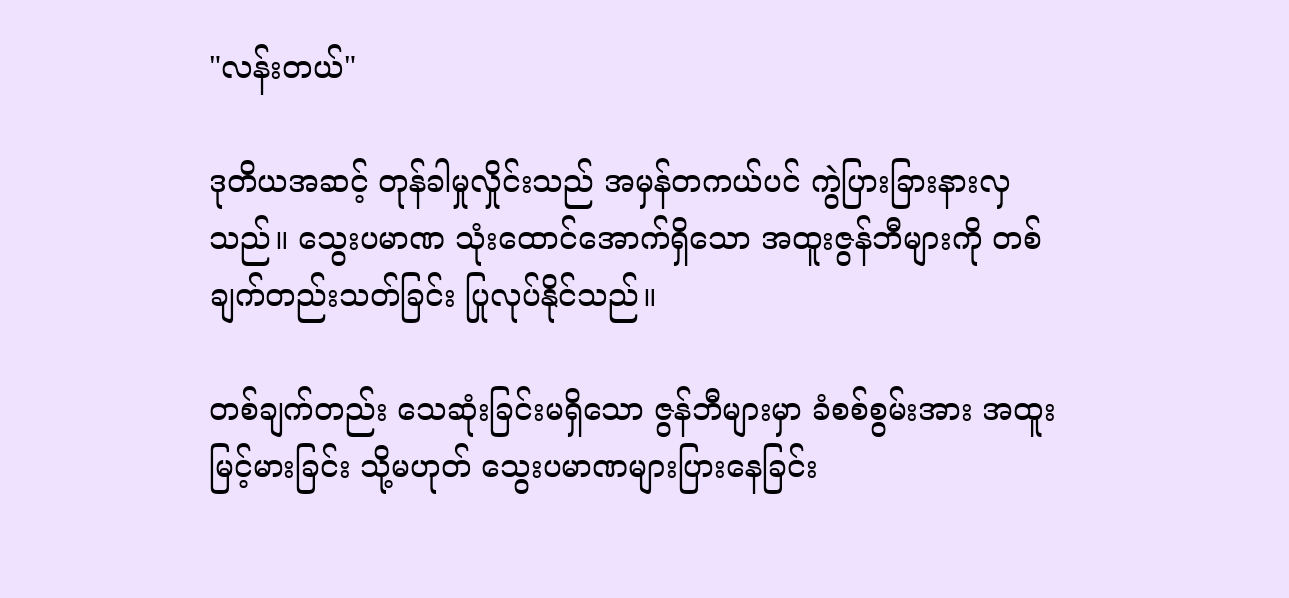"လန်းတယ်"

ဒုတိယအဆင့် တုန်ခါမှုလှိုင်းသည် အမှန်တကယ်ပင် ကွဲပြားခြားနားလှသည်။ သွေးပမာဏ သုံးထောင်အောက်ရှိသော အထူးဇွန်ဘီများကို တစ်ချက်တည်းသတ်ခြင်း ပြုလုပ်နိုင်သည်။

တစ်ချက်တည်း သေဆုံးခြင်းမရှိသော ဇွန်ဘီများမှာ ခံစစ်စွမ်းအား အထူးမြင့်မားခြင်း သို့မဟုတ် သွေးပမာဏများပြားနေခြင်း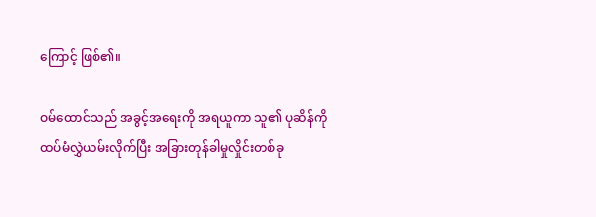ကြောင့် ဖြစ်၏။

ဝမ်ထောင်သည် အခွင့်အရေးကို အရယူကာ သူ၏ ပုဆိန်ကို ထပ်မံလွှဲယမ်းလိုက်ပြီး အခြားတုန်ခါမှုလှိုင်းတစ်ခု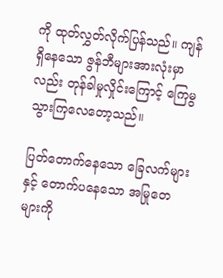ကို ထုတ်လွှတ်လိုက်ပြန်သည်။ ကျန်ရှိနေသော ဇွန်ဘီများအားလုံးမှာလည်း တုန်ခါမှုလှိုင်းကြောင့် ကြေမွသွားကြလေတော့သည်။

ပြတ်တောက်နေသော ခြေလက်များနှင့် တောက်ပနေသော အမြုတေများကို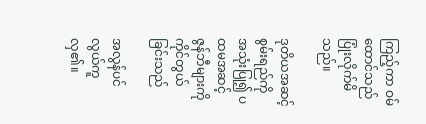ကြည့်ကာ ဝမ်ထောင်သည် ပြုံးလိုက်မိသည်။

ဒုတိယအဆင့် စွမ်းရည်ကို အသုံးပြု၍ ပထမအဆင့် ဇွန်ဘီများကို ကိုင်တွယ်ခြင်းသည်

အလွန်ပင်လွယ်ကူလှ၏။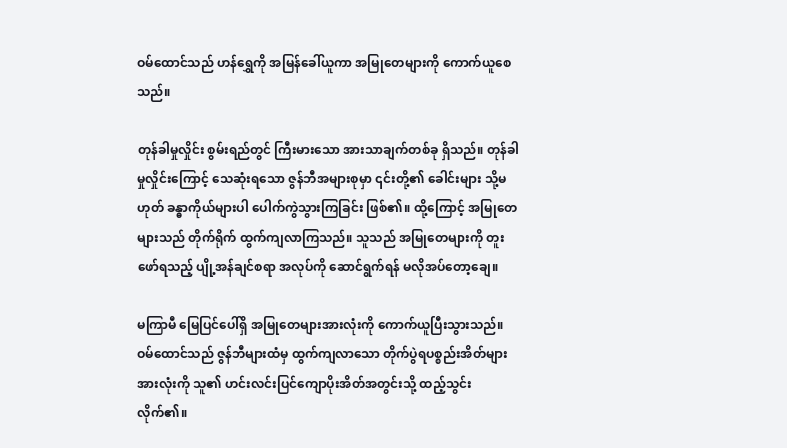ဝမ်ထောင်သည် ဟန်ရွှေကို အမြန်ခေါ်ယူကာ အမြုတေများကို ကောက်ယူစေသည်။

တုန်ခါမှုလှိုင်း စွမ်းရည်တွင် ကြီးမားသော အားသာချက်တစ်ခု ရှိသည်။ တုန်ခါမှုလှိုင်းကြောင့် သေဆုံးရသော ဇွန်ဘီအများစုမှာ ၎င်းတို့၏ ခေါင်းများ သို့မဟုတ် ခန္ဓာကိုယ်များပါ ပေါက်ကွဲသွားကြခြင်း ဖြစ်၏။ ထို့ကြောင့် အမြုတေများသည် တိုက်ရိုက် ထွက်ကျလာကြသည်။ သူသည် အမြုတေများကို တူးဖော်ရသည့် ပျို့အန်ချင်စရာ အလုပ်ကို ဆောင်ရွက်ရန် မလိုအပ်တော့ချေ။

မကြာမီ မြေပြင်ပေါ်ရှိ အမြုတေများအားလုံးကို ကောက်ယူပြီးသွားသည်။ ဝမ်ထောင်သည် ဇွန်ဘီများထံမှ ထွက်ကျလာသော တိုက်ပွဲရပစ္စည်းအိတ်များအားလုံးကို သူ၏ ဟင်းလင်းပြင်ကျောပိုးအိတ်အတွင်းသို့ ထည့်သွင်းလိုက်၏။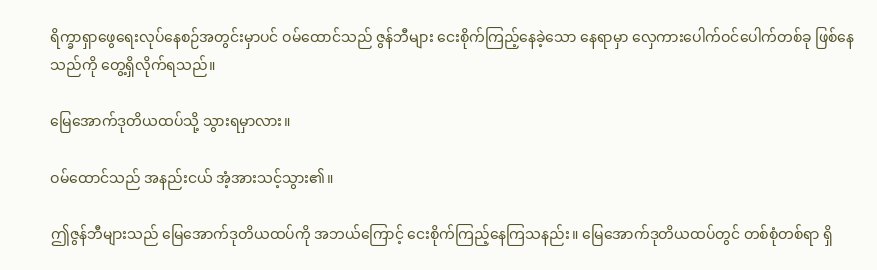ရိက္ခာရှာဖွေရေးလုပ်နေစဉ်အတွင်းမှာပင် ဝမ်ထောင်သည် ဇွန်ဘီများ ငေးစိုက်ကြည့်နေခဲ့သော နေရာမှာ လှေကားပေါက်ဝင်ပေါက်တစ်ခု ဖြစ်နေသည်ကို တွေ့ရှိလိုက်ရသည်။

မြေအောက်ဒုတိယထပ်သို့ သွားရမှာလား။

ဝမ်ထောင်သည် အနည်းငယ် အံ့အားသင့်သွား၏။

ဤဇွန်ဘီများသည် မြေအောက်ဒုတိယထပ်ကို အဘယ်ကြောင့် ငေးစိုက်ကြည့်နေကြသနည်း။ မြေအောက်ဒုတိယထပ်တွင် တစ်စုံတစ်ရာ ရှိ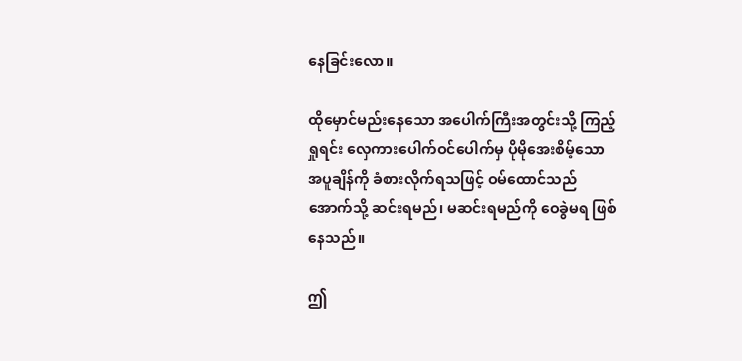နေခြင်းလော။

ထိုမှောင်မည်းနေသော အပေါက်ကြီးအတွင်းသို့ ကြည့်ရှုရင်း လှေကားပေါက်ဝင်ပေါက်မှ ပိုမိုအေးစိမ့်သော အပူချိန်ကို ခံစားလိုက်ရသဖြင့် ဝမ်ထောင်သည် အောက်သို့ ဆင်းရမည်၊ မဆင်းရမည်ကို ဝေခွဲမရ ဖြစ်နေသည်။

ဤ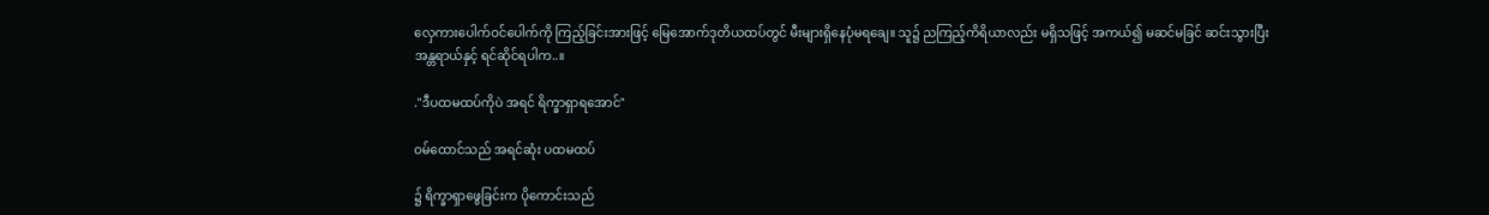လှေကားပေါက်ဝင်ပေါက်ကို ကြည့်ခြင်းအားဖြင့် မြေအောက်ဒုတိယထပ်တွင် မီးများရှိနေပုံမရချေ။ သူ၌ ညကြည့်ကိရိယာလည်း မရှိသဖြင့် အကယ်၍ မဆင်မခြင် ဆင်းသွားပြီး အန္တရာယ်နှင့် ရင်ဆိုင်ရပါက..။

."ဒီပထမထပ်ကိုပဲ အရင် ရိက္ခာရှာရအောင်"

ဝမ်ထောင်သည် အရင်ဆုံး ပထမထပ်

၌ ရိက္ခာရှာဖွေခြင်းက ပိုကောင်းသည်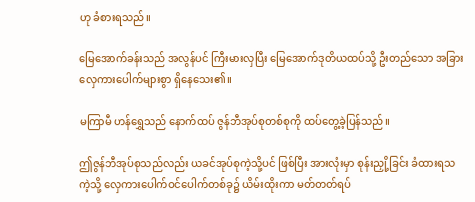ဟု ခံစားရသည်။

မြေအောက်ခန်းသည် အလွန်ပင် ကြီးမားလှပြီး မြေအောက်ဒုတိယထပ်သို့ ဦးတည်သော အခြားလှေကားပေါက်များစွာ ရှိနေသေး၏။

မကြာမီ ဟန်ရွှေသည် နောက်ထပ် ဇွန်ဘီအုပ်စုတစ်စုကို ထပ်တွေ့ခဲ့ပြန်သည်။

ဤဇွန်ဘီအုပ်စုသည်လည်း ယခင်အုပ်စုကဲ့သို့ပင် ဖြစ်ပြီး အားလုံးမှာ စုန်းညှို့ခြင်း ခံထားရသကဲ့သို့ လှေကားပေါက်ဝင်ပေါက်တစ်ခု၌ ယိမ်းထိုးကာ မတ်တတ်ရပ်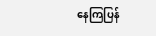နေကြပြန်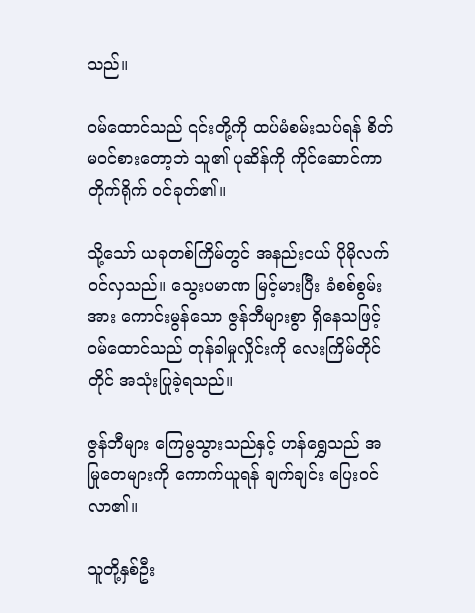သည်။

ဝမ်ထောင်သည် ၎င်းတို့ကို ထပ်မံစမ်းသပ်ရန် စိတ်မဝင်စားတော့ဘဲ သူ၏ ပုဆိန်ကို ကိုင်ဆောင်ကာ တိုက်ရိုက် ဝင်ခုတ်၏။

သို့သော် ယခုတစ်ကြိမ်တွင် အနည်းငယ် ပိုမိုလက်ဝင်လှသည်။ သွေးပမာဏ မြင့်မားပြီး ခံစစ်စွမ်းအား ကောင်းမွန်သော ဇွန်ဘီများစွာ ရှိနေသဖြင့် ဝမ်ထောင်သည် တုန်ခါမှုလှိုင်းကို လေးကြိမ်တိုင်တိုင် အသုံးပြုခဲ့ရသည်။

ဇွန်ဘီများ ကြေမွသွားသည်နှင့် ဟန်ရွှေသည် အမြုတေများကို ကောက်ယူရန် ချက်ချင်း ပြေးဝင်လာ၏။

သူတို့နှစ်ဦး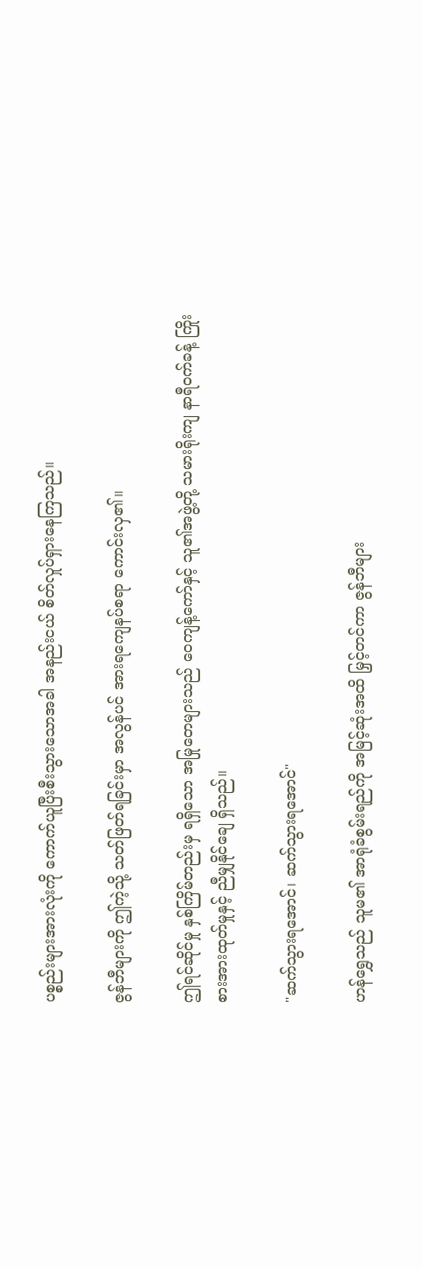ပစ္စည်းများအားလုံးကို ကောက်ယူပြီးစီးသွားသောအခါ အနည်းငယ် စိတ်လှုပ်ရှားနေကြသည်။

ဇွန်ဘီများကို ဤကဲ့သို့ သတ်ဖြတ်ရခြင်းမှာ အလွန်ပင် အားရကျေနပ်စရာ ကောင်းလှ၏။

ဤရင်ဆိုင်မှု နှစ်ကြိမ်တည်းမှ ရရှိသော အမြုတေများသည် ဝေကျန့်ကော်နှင့် သူ၏အဖွဲ့တို့ သမားရိုးကျ နာရီဝက်ခန့် ကြိုးစားအားထုတ်မှုနှင့် ညီမျှနိုင်ချေ ရှိသည်။

"ဆက်သွားရအောင်၊ ဆက်သွားရအောင်"

ဟန်ရွှေသည် သူမ၏ အာရုံခံစွမ်းရည်ကို အမြင့်ဆုံးအထိ မြှင့်တင်ကာ ဇွန်ဘီများ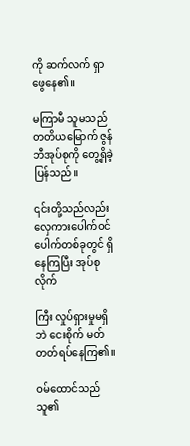ကို ဆက်လက် ရှာဖွေနေ၏။

မကြာမီ သူမသည် တတိယမြောက် ဇွန်ဘီအုပ်စုကို တွေ့ရှိခဲ့ပြန်သည်။

၎င်းတို့သည်လည်း လှေကားပေါက်ဝင်ပေါက်တစ်ခုတွင် ရှိနေကြပြီး အုပ်စုလိုက်

ကြီး လှုပ်ရှားမှုမရှိဘဲ ငေးစိုက် မတ်တတ်ရပ်နေကြ၏။

ဝမ်ထောင်သည် သူ၏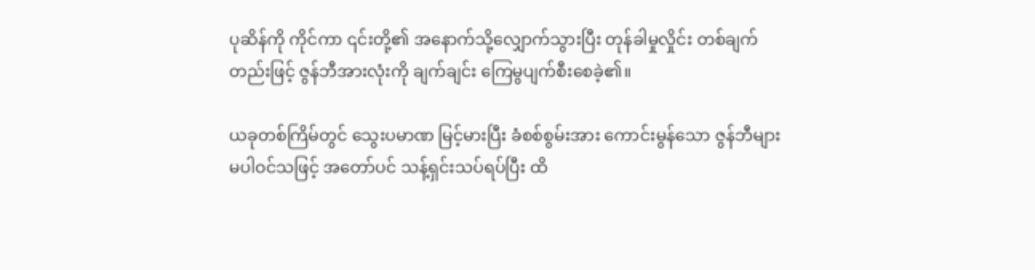ပုဆိန်ကို ကိုင်ကာ ၎င်းတို့၏ အနောက်သို့လျှောက်သွားပြီး တုန်ခါမှုလှိုင်း တစ်ချက်တည်းဖြင့် ဇွန်ဘီအားလုံးကို ချက်ချင်း ကြေမွပျက်စီးစေခဲ့၏။

ယခုတစ်ကြိမ်တွင် သွေးပမာဏ မြင့်မားပြီး ခံစစ်စွမ်းအား ကောင်းမွန်သော ဇွန်ဘီများ မပါဝင်သဖြင့် အတော်ပင် သန့်ရှင်းသပ်ရပ်ပြီး ထိ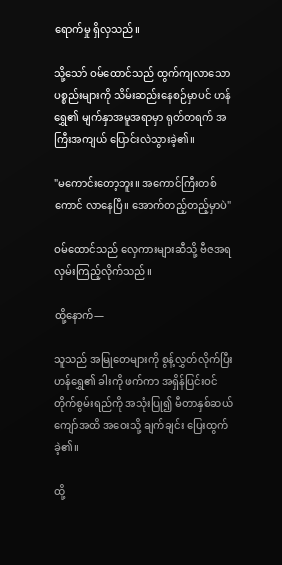ရောက်မှု ရှိလှသည်။

သို့သော် ဝမ်ထောင်သည် ထွက်ကျလာသော ပစ္စည်းများကို သိမ်းဆည်းနေစဉ်မှာပင် ဟန်ရွှေ၏ မျက်နှာအမူအရာမှာ ရုတ်တရက် အကြီးအကျယ် ပြောင်းလဲသွားခဲ့၏။

"မကောင်းတော့ဘူး။ အကောင်ကြီးတစ်ကောင် လာနေပြီ။ အောက်တည့်တည့်မှာပဲ"

ဝမ်ထောင်သည် လှေကားများဆီသို့ ဗီဇအရ လှမ်းကြည့်လိုက်သည်။

ထို့နောက်—

သူသည် အမြုတေများကို စွန့်လွှတ်လိုက်ပြီး ဟန်ရွှေ၏ ခါးကို ဖက်ကာ အရှိန်ပြင်းဝင်တိုက်စွမ်းရည်ကို အသုံးပြု၍ မီတာနှစ်ဆယ်ကျော်အထိ အဝေးသို့ ချက်ချင်း ပြေးထွက်ခဲ့၏။

ထို့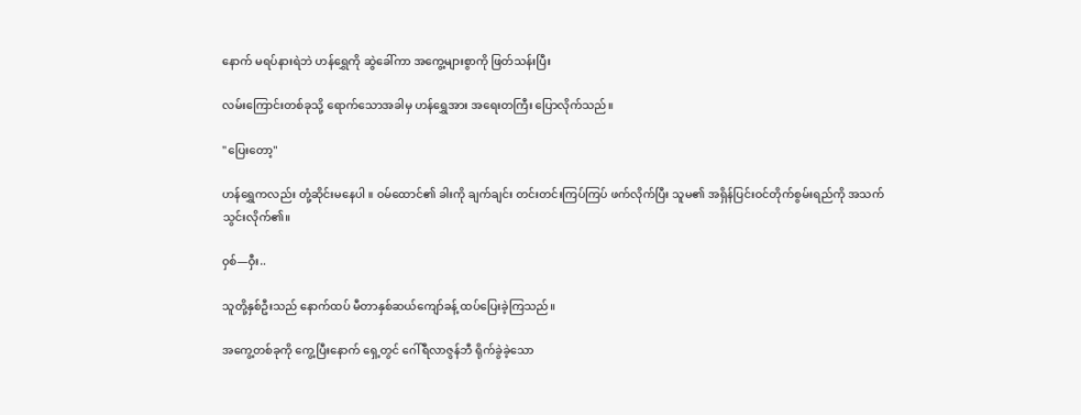နောက် မရပ်နားရဲဘဲ ဟန်ရွှေကို ဆွဲခေါ်ကာ အကွေ့များစွာကို ဖြတ်သန်းပြီး

လမ်းကြောင်းတစ်ခုသို့ ရောက်သောအခါမှ ဟန်ရွှေအား အရေးတကြီး ပြောလိုက်သည်။

"ပြေးတော့"

ဟန်ရွှေကလည်း တုံ့ဆိုင်းမနေပါ ။ ဝမ်ထောင်၏ ခါးကို ချက်ချင်း တင်းတင်းကြပ်ကြပ် ဖက်လိုက်ပြီး သူမ၏ အရှိန်ပြင်းဝင်တိုက်စွမ်းရည်ကို အသက်သွင်းလိုက်၏။

ဝှစ်—ဝှီး..

သူတို့နှစ်ဦးသည် နောက်ထပ် မီတာနှစ်ဆယ်ကျော်ခန့် ထပ်ပြေးခဲ့ကြသည်။

အကွေ့တစ်ခုကို ကွေ့ပြီးနောက် ရှေ့တွင် ဂေါ်ရီလာဇွန်ဘီ ရိုက်ခွဲခဲ့သော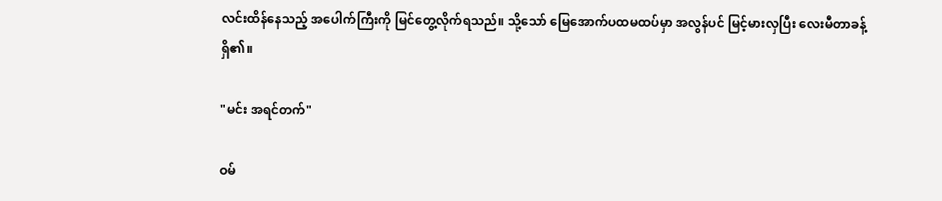လင်းထိန်နေသည့် အပေါက်ကြီးကို မြင်တွေ့လိုက်ရသည်။ သို့သော် မြေအောက်ပထမထပ်မှာ အလွန်ပင် မြင့်မားလှပြီး လေးမီတာခန့် ရှိ၏။

"မင်း အရင်တက်"

ဝမ်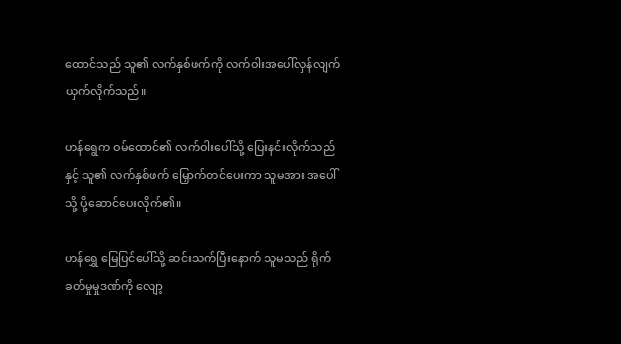ထောင်သည် သူ၏ လက်နှစ်ဖက်ကို လက်ဝါးအပေါ်လှန်လျက် ယှက်လိုက်သည်။

ဟန်ရွေက ဝမ်ထောင်၏ လက်ဝါးပေါ်သို့ ပြေးနင်းလိုက်သည်နှင့် သူ၏ လက်နှစ်ဖက် မြှောက်တင်ပေးကာ သူမအား အပေါ်သို့ ပို့ဆောင်ပေးလိုက်၏။

ဟန်ရွှေ မြေပြင်ပေါ်သို့ ဆင်းသက်ပြီးနောက် သူမသည် ရိုက်ခတ်မှုမှုဒဏ်ကို လျော့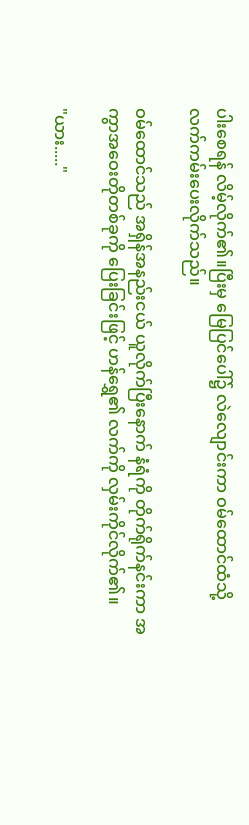ပါးစေရန် လိမ့်လိုက်၏။ပြီးမှ မြေပြင်ပေါ်၌ လဲလျောင်းကာ ဝမ်ထောင်ထံသို့ လက်ကမ်းပေးလိုက်သည်။

ဝမ်ထောင်သည် အရှိန်အနည်းငယ် ယူလိုက်ပြီးနောက် နံရံကို တိုက်ရိုက်နင်းကာ အကွာအဝေးတိုတစ်ခုကို ပြေးခြင်းဖြင့် ဟန်ရွှေ၏ လက်ကို လှမ်းကိုင်လိုက်၏။

"ယား....."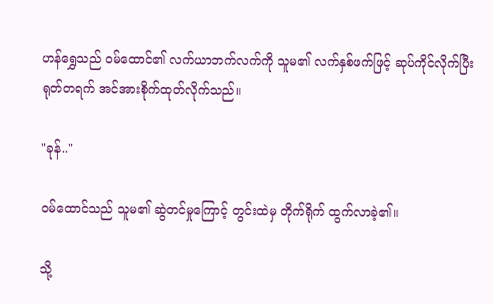ဟန်ရွှေသည် ဝမ်ထောင်၏ လက်ယာဘက်လက်ကို သူမ၏ လက်နှစ်ဖက်ဖြင့် ဆုပ်ကိုင်လိုက်ပြီး ရုတ်တရက် အင်အားစိုက်ထုတ်လိုက်သည်။

"ခုန်.."

ဝမ်ထောင်သည် သူမ၏ ဆွဲတင်မှုကြောင့် တွင်းထဲမှ တိုက်ရိုက် ထွက်လာခဲ့၏။

သို့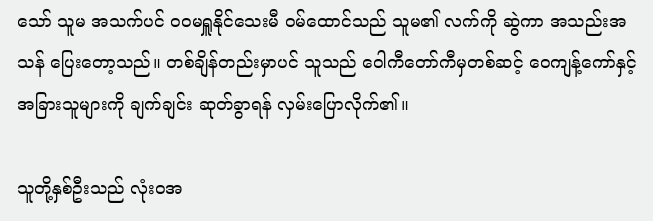သော် သူမ အသက်ပင် ဝဝမရှူနိုင်သေးမီ ဝမ်ထောင်သည် သူမ၏ လက်ကို ဆွဲကာ အသည်းအသန် ပြေးတော့သည်။ တစ်ချိန်တည်းမှာပင် သူသည် ဝေါကီတော်ကီမှတစ်ဆင့် ဝေကျန့်ကော်နှင့် အခြားသူများကို ချက်ချင်း ဆုတ်ခွာရန် လှမ်းပြောလိုက်၏။

သူတို့နှစ်ဦးသည် လုံးဝအ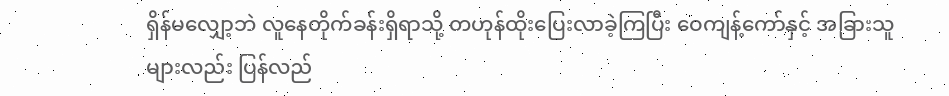ရှိန်မလျှော့ဘဲ လူနေတိုက်ခန်းရှိရာသို့ တဟုန်ထိုးပြေးလာခဲ့ကြပြီး ဝေကျန့်ကော်နှင့် အခြားသူများလည်း ပြန်လည်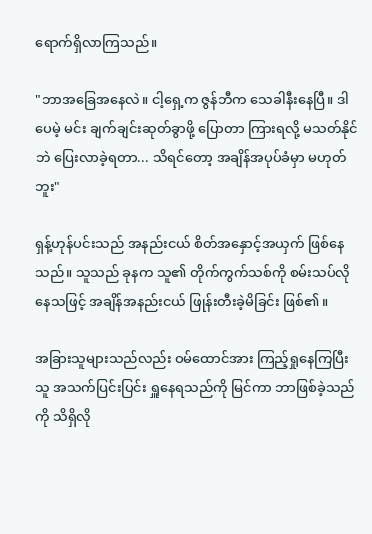ရောက်ရှိလာကြသည်။

"ဘာအခြေအနေလဲ။ ငါ့ရှေ့က ဇွန်ဘီက သေခါနီးနေပြီ။ ဒါပေမဲ့ မင်း ချက်ချင်းဆုတ်ခွာဖို့ ပြောတာ ကြားရလို့ မသတ်နိုင်ဘဲ ပြေးလာခဲ့ရတာ... သိရင်တော့ အချိန်အပုပ်ခံမှာ မဟုတ်ဘူး"

ရှန့်ဟုန်ပင်းသည် အနည်းငယ် စိတ်အနှောင့်အယှက် ဖြစ်နေသည်။ သူသည် ခုနက သူ၏ တိုက်ကွက်သစ်ကို စမ်းသပ်လိုနေသဖြင့် အချိန်အနည်းငယ် ဖြုန်းတီးခဲ့မိခြင်း ဖြစ်၏။

အခြားသူများသည်လည်း ဝမ်ထောင်အား ကြည့်ရှုနေကြပြီး သူ အသက်ပြင်းပြင်း ရှူနေရသည်ကို မြင်ကာ ဘာဖြစ်ခဲ့သည်ကို သိရှိလို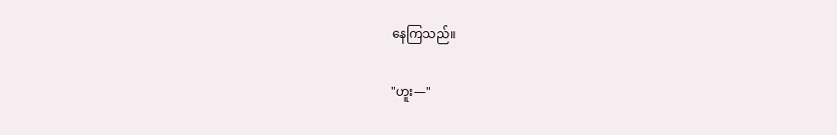နေကြသည်။

"ဟူး—"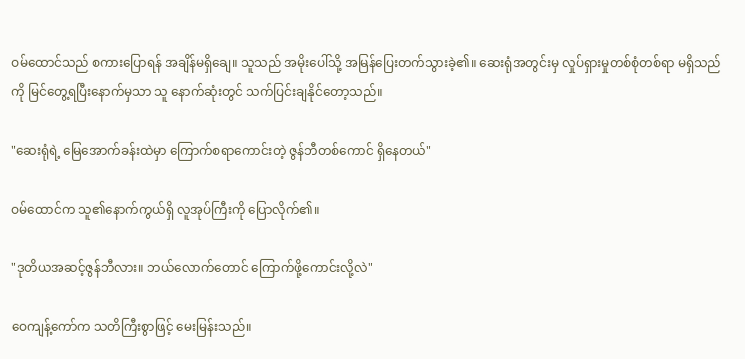ဝမ်ထောင်သည် စကားပြောရန် အချိန်မရှိချေ။ သူသည် အမိုးပေါ်သို့ အမြန်ပြေးတက်သွားခဲ့၏။ ဆေးရုံအတွင်းမှ လှုပ်ရှားမှုတစ်စုံတစ်ရာ မရှိသည်ကို မြင်တွေ့ရပြီးနောက်မှသာ သူ နောက်ဆုံးတွင် သက်ပြင်းချနိုင်တော့သည်။

"ဆေးရုံရဲ့ မြေအောက်ခန်းထဲမှာ ကြောက်စရာကောင်းတဲ့ ဇွန်ဘီတစ်ကောင် ရှိနေတယ်"

ဝမ်ထောင်က သူ၏နောက်ကွယ်ရှိ လူအုပ်ကြီးကို ပြောလိုက်၏။

"ဒုတိယအဆင့်ဇွန်ဘီလား။ ဘယ်လောက်တောင် ကြောက်ဖို့ကောင်းလို့လဲ"

ဝေကျန့်ကော်က သတိကြီးစွာဖြင့် မေးမြန်းသည်။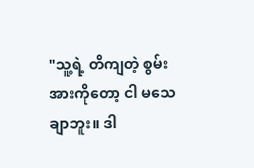"သူ့ရဲ့ တိကျတဲ့ စွမ်းအားကိုတော့ ငါ မသေချာဘူး။ ဒါ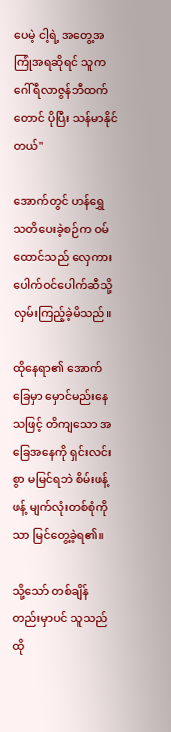ပေမဲ့ ငါ့ရဲ့ အတွေ့အကြုံအရဆိုရင် သူက ဂေါ်ရီလာဇွန်ဘီထက်တောင် ပိုပြီး သန်မာနိုင်တယ်"

အောက်တွင် ဟန်ရွှေ သတိပေးခဲ့စဉ်က ဝမ်ထောင်သည် လှေကားပေါက်ဝင်ပေါက်ဆီသို့ လှမ်းကြည့်ခဲ့မိသည်။

ထိုနေရာ၏ အောက်ခြေမှာ မှောင်မည်းနေသဖြင့် တိကျသော အခြေအနေကို ရှင်းလင်းစွာ မမြင်ရဘဲ စိမ်းဖန့်ဖန့် မျက်လုံးတစ်စုံကိုသာ မြင်တွေ့ခဲ့ရ၏။

သို့သော် တစ်ချိန်တည်းမှာပင် သူသည် ထို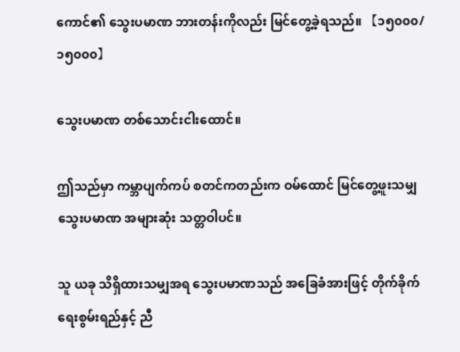ကောင်၏ သွေးပမာဏ ဘားတန်းကိုလည်း မြင်တွေ့ခဲ့ရသည်။ 【၁၅၀၀၀/၁၅၀၀၀】

သွေးပမာဏ တစ်သောင်းငါးထောင်။

ဤသည်မှာ ကမ္ဘာပျက်ကပ် စတင်ကတည်းက ဝမ်ထောင် မြင်တွေ့ဖူးသမျှ သွေးပမာဏ အများဆုံး သတ္တဝါပင်။

သူ ယခု သိရှိထားသမျှအရ သွေးပမာဏသည် အခြေခံအားဖြင့် တိုက်ခိုက်ရေးစွမ်းရည်နှင့် ညီ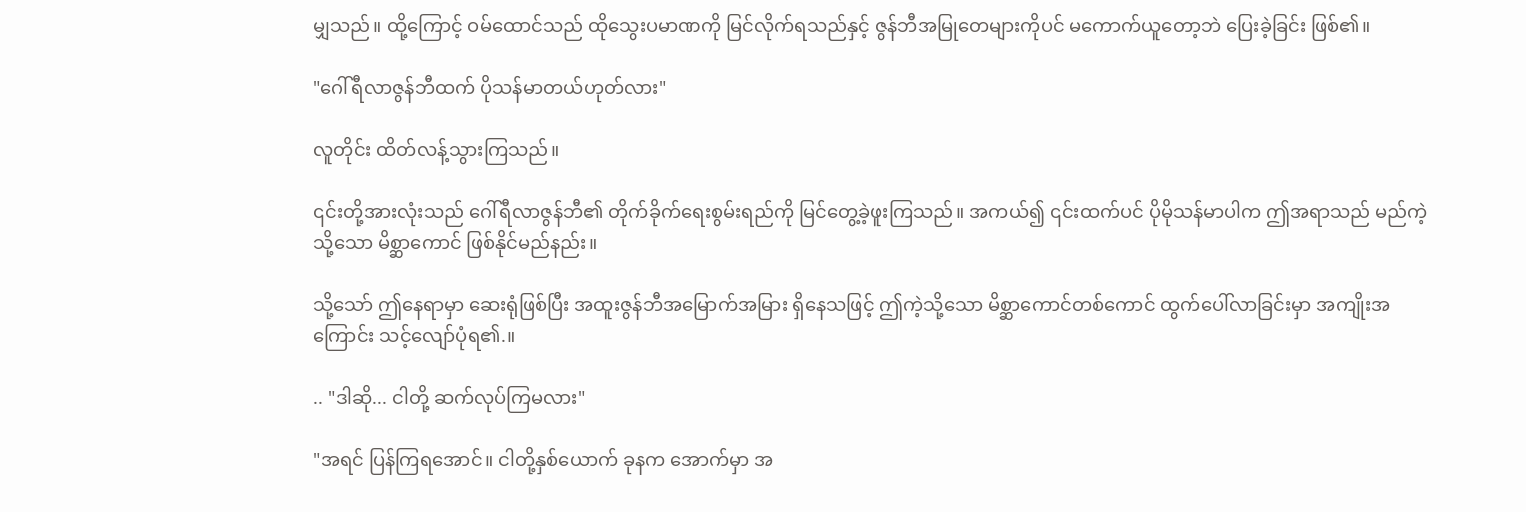မျှသည်။ ထို့ကြောင့် ဝမ်ထောင်သည် ထိုသွေးပမာဏကို မြင်လိုက်ရသည်နှင့် ဇွန်ဘီအမြုတေများကိုပင် မကောက်ယူတော့ဘဲ ပြေးခဲ့ခြင်း ဖြစ်၏။

"ဂေါ်ရီလာဇွန်ဘီထက် ပိုသန်မာတယ်ဟုတ်လား"

လူတိုင်း ထိတ်လန့်သွားကြသည်။

၎င်းတို့အားလုံးသည် ဂေါ်ရီလာဇွန်ဘီ၏ တိုက်ခိုက်ရေးစွမ်းရည်ကို မြင်တွေ့ခဲ့ဖူးကြသည်။ အကယ်၍ ၎င်းထက်ပင် ပိုမိုသန်မာပါက ဤအရာသည် မည်ကဲ့သို့သော မိစ္ဆာကောင် ဖြစ်နိုင်မည်နည်း။

သို့သော် ဤနေရာမှာ ဆေးရုံဖြစ်ပြီး အထူးဇွန်ဘီအမြောက်အမြား ရှိနေသဖြင့် ဤကဲ့သို့သော မိစ္ဆာကောင်တစ်ကောင် ထွက်ပေါ်လာခြင်းမှာ အကျိုးအကြောင်း သင့်လျော်ပုံရ၏.။

.. "ဒါဆို... ငါတို့ ဆက်လုပ်ကြမလား"

"အရင် ပြန်ကြရအောင်။ ငါတို့နှစ်ယောက် ခုနက အောက်မှာ အ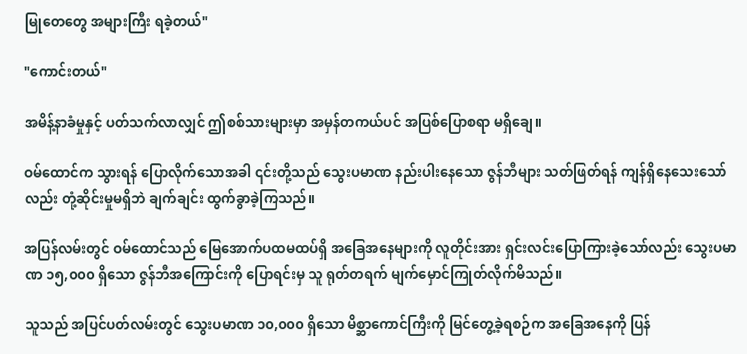မြုတေတွေ အများကြီး ရခဲ့တယ်"

"ကောင်းတယ်"

အမိန့်နာခံမှုနှင့် ပတ်သက်လာလျှင် ဤစစ်သားများမှာ အမှန်တကယ်ပင် အပြစ်ပြောစရာ မရှိချေ။

ဝမ်ထောင်က သွားရန် ပြောလိုက်သောအခါ ၎င်းတို့သည် သွေးပမာဏ နည်းပါးနေသော ဇွန်ဘီများ သတ်ဖြတ်ရန် ကျန်ရှိနေသေးသော်လည်း တုံ့ဆိုင်းမှုမရှိဘဲ ချက်ချင်း ထွက်ခွာခဲ့ကြသည်။

အပြန်လမ်းတွင် ဝမ်ထောင်သည် မြေအောက်ပထမထပ်ရှိ အခြေအနေများကို လူတိုင်းအား ရှင်းလင်းပြောကြားခဲ့သော်လည်း သွေးပမာဏ ၁၅,၀၀၀ ရှိသော ဇွန်ဘီအကြောင်းကို ပြောရင်းမှ သူ ရုတ်တရက် မျက်မှောင်ကြုတ်လိုက်မိသည်။

သူသည် အပြင်ပတ်လမ်းတွင် သွေးပမာဏ ၁၀,၀၀၀ ရှိသော မိစ္ဆာကောင်ကြီးကို မြင်တွေ့ခဲ့ရစဉ်က အခြေအနေကို ပြန်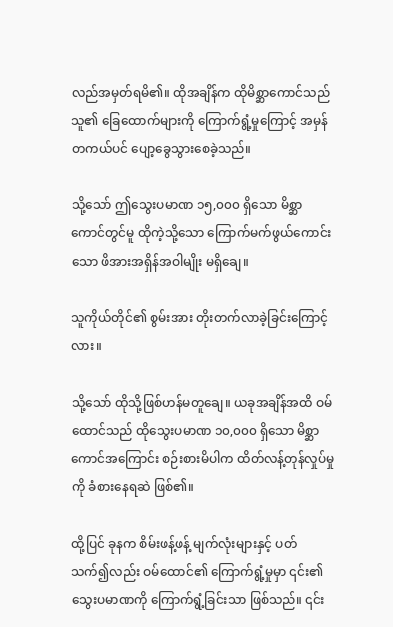လည်အမှတ်ရမိ၏။ ထိုအချိန်က ထိုမိစ္ဆာကောင်သည် သူ၏ ခြေထောက်များကို ကြောက်ရွံ့မှုကြောင့် အမှန်တကယ်ပင် ပျော့ခွေသွားစေခဲ့သည်။

သို့သော် ဤသွေးပမာဏ ၁၅,၀၀၀ ရှိသော မိစ္ဆာကောင်တွင်မူ ထိုကဲ့သို့သော ကြောက်မက်ဖွယ်ကောင်းသော ဖိအားအရှိန်အဝါမျိုး မရှိချေ။

သူကိုယ်တိုင်၏ စွမ်းအား တိုးတက်လာခဲ့ခြင်းကြောင့်လား။

သို့သော် ထိုသို့ဖြစ်ဟန်မတူချေ။ ယခုအချိန်အထိ ဝမ်ထောင်သည် ထိုသွေးပမာဏ ၁၀,၀၀၀ ရှိသော မိစ္ဆာကောင်အကြောင်း စဉ်းစားမိပါက ထိတ်လန့်တုန်လှုပ်မှုကို ခံစားနေရဆဲ ဖြစ်၏။

ထို့ပြင် ခုနက စိမ်းဖန့်ဖန့် မျက်လုံးများနှင့် ပတ်သက်၍လည်း ဝမ်ထောင်၏ ကြောက်ရွံ့မှုမှာ ၎င်း၏ သွေးပမာဏကို ကြောက်ရွံ့ခြင်းသာ ဖြစ်သည်။ ၎င်း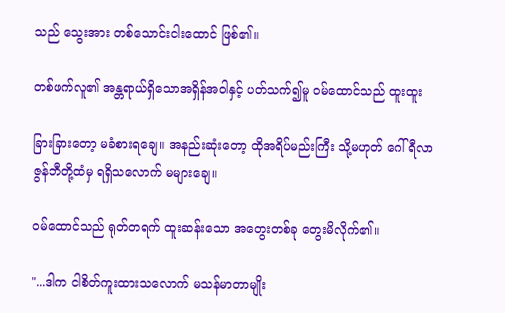သည် သွေးအား တစ်သောင်းငါးထောင် ဖြစ်၏။

တစ်ဖက်လူ၏ အန္တရာယ်ရှိသောအရှိန်အဝါနှင့် ပတ်သက်၍မူ ဝမ်ထောင်သည် ထူးထူး

ခြားခြားတော့ မခံစားရချေ။ အနည်းဆုံးတော့ ထိုအရိပ်မည်းကြီး သို့မဟုတ် ဂေါ်ရီလာဇွန်ဘီတို့ထံမှ ရရှိသလောက် မများချေ။

ဝမ်ထောင်သည် ရုတ်တရက် ထူးဆန်းသော အတွေးတစ်ခု တွေးမိလိုက်၏။

"...ဒါက ငါစိတ်ကူးထားသလောက် မသန်မာတာမျိုး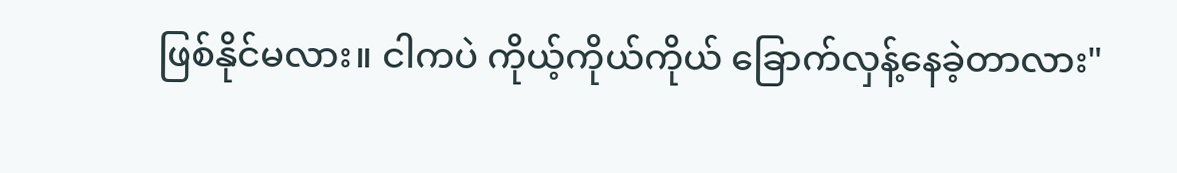ဖြစ်နိုင်မလား။ ငါကပဲ ကိုယ့်ကိုယ်ကိုယ် ခြောက်လှန့်နေခဲ့တာလား"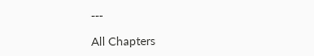---

All Chapters